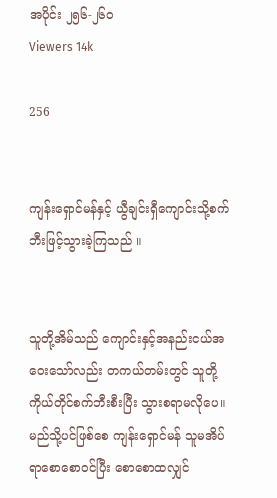အပိုင်း ၂၅၆-၂၆၀
Viewers 14k

256


ကျန်းရှောင်မန်နှင့် ယွီချင်းရှီကျောင်းသို့စက်ဘီးဖြင့်သွားခဲ့ကြသည် ။


သူတို့အိမ်သည် ကျောင်းနှင့်အနည်းငယ်အဝေးသော်လည်း တကယ်တမ်းတွင် သူတို့ကိုယ်တိုင်စက်ဘီးစီးပြီး သွားစရာမလိုပေ။ မည်သို့ပင်ဖြစ်စေ ကျန်းရှောင်မန် သူမအိပ်ရာစောစောဝင်ပြီး စောစောထလျှင်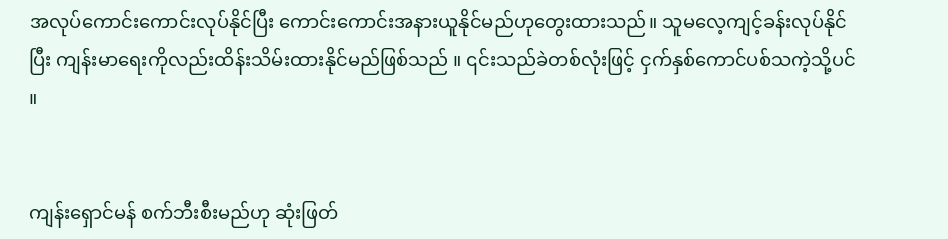အလုပ်ကောင်းကောင်းလုပ်နိုင်ပြီး ကောင်းကောင်းအနားယူနိုင်မည်ဟုတွေးထားသည်။ သူမလေ့ကျင့်ခန်းလုပ်နိုင်ပြီး ကျန်းမာရေးကိုလည်းထိန်းသိမ်းထားနိုင်မည်ဖြစ်သည် ။ ၎င်းသည်ခဲတစ်လုံးဖြင့် ငှက်နှစ်ကောင်ပစ်သကဲ့သို့ပင် ။


ကျန်းရှောင်မန် စက်ဘီးစီးမည်ဟု ဆုံးဖြတ်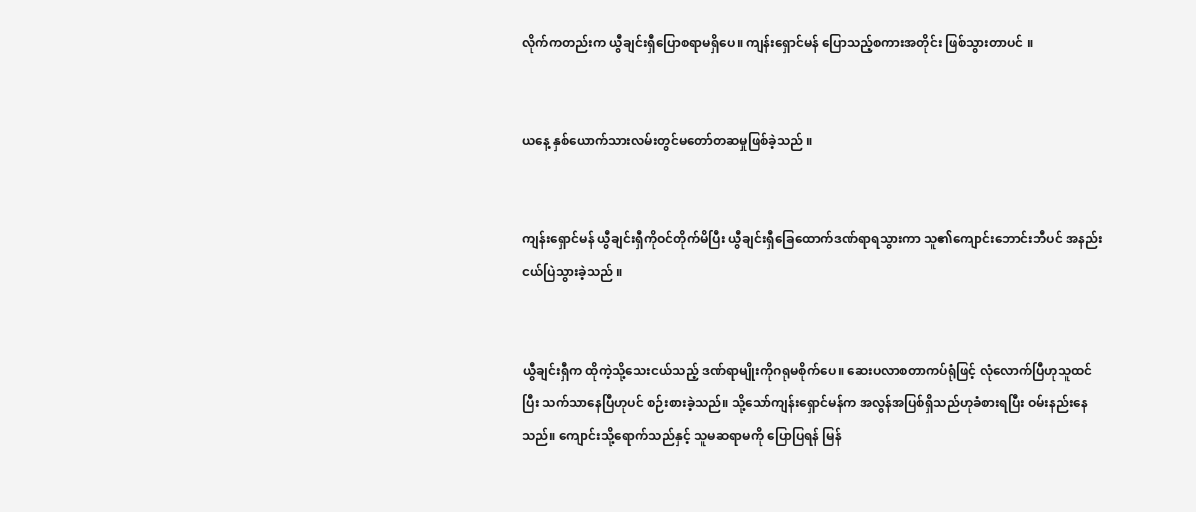လိုက်ကတည်းက ယွီချင်းရှီပြောစရာမရှိပေ။ ကျန်းရှောင်မန် ပြောသည့်စကားအတိုင်း ဖြစ်သွားတာပင် ။


ယနေ့ နှစ်ယောက်သားလမ်းတွင်မတော်တဆမှုဖြစ်ခဲ့သည် ။


ကျန်းရှောင်မန် ယွီချင်းရှီကိုဝင်တိုက်မိပြီး ယွီချင်းရှီခြေထောက်ဒဏ်ရာရသွားကာ သူ၏ကျောင်းဘောင်းဘီပင် အနည်းငယ်ပြဲသွားခဲ့သည် ။


ယွီချင်းရှီက ထိုကဲ့သို့သေးငယ်သည့် ဒဏ်ရာမျိုးကိုဂရုမစိုက်ပေ။ ဆေးပလာစတာကပ်ရုံဖြင့် လုံလောက်ပြီဟုသူထင်ပြီး သက်သာနေပြီဟုပင် စဉ်းစားခဲ့သည်။ သို့သော်ကျန်းရှောင်မန်က အလွန်အပြစ်ရှိသည်ဟုခံစားရပြီး ဝမ်းနည်းနေသည်။ ကျောင်းသို့ရောက်သည်နှင့် သူမဆရာမကို ပြောပြရန် မြန်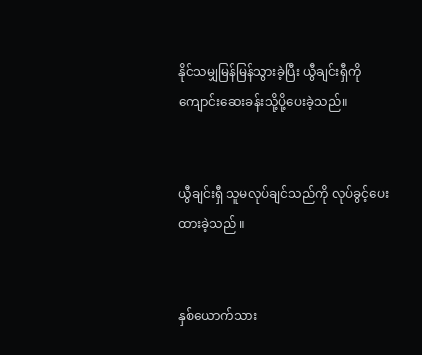နိုင်သမျှမြန်မြန်သွားခဲ့ပြီး ယွီချင်းရှီကိုကျောင်းဆေးခန်းသို့ပို့ပေးခဲ့သည်။


ယွီချင်းရှီ သူမလုပ်ချင်သည်ကို လုပ်ခွင့်ပေးထားခဲ့သည် ။


နှစ်ယောက်သား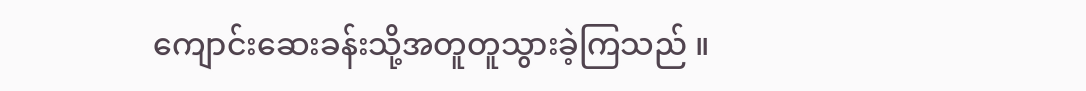ကျောင်းဆေးခန်းသို့အတူတူသွားခဲ့ကြသည် ။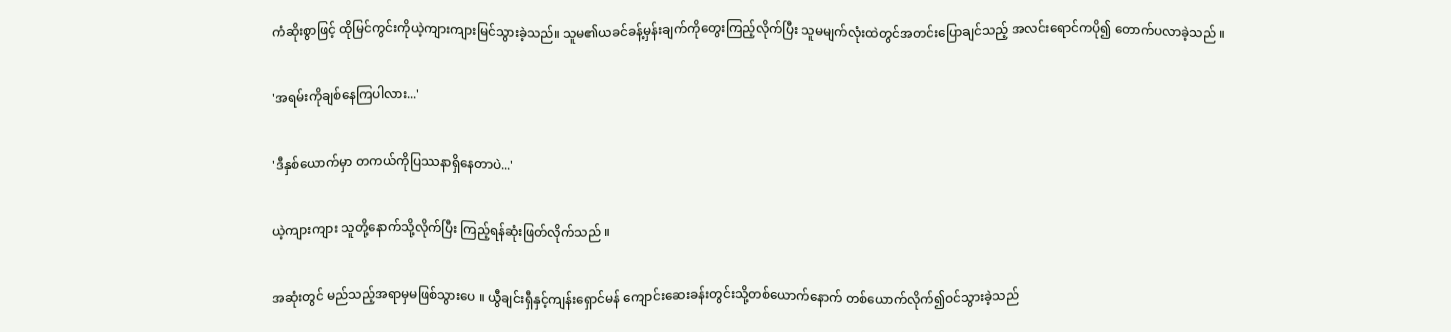ကံဆိုးစွာဖြင့် ထိုမြင်ကွင်းကိုယဲ့ကျားကျားမြင်သွားခဲ့သည်။ သူမ၏ယခင်ခန့်မှန်းချက်ကိုတွေးကြည့်လိုက်ပြီး သူမမျက်လုံးထဲတွင်အတင်းပြောချင်သည့် အလင်းရောင်ကပို၍ တောက်ပလာခဲ့သည် ။


'အရမ်းကိုချစ်နေကြပါလား...'


'ဒီနှစ်ယောက်မှာ တကယ်ကိုပြဿနာရှိနေတာပဲ...'


ယဲ့ကျားကျား သူတို့နောက်သို့လိုက်ပြီး ကြည့်ရန်ဆုံးဖြတ်လိုက်သည် ။


အဆုံးတွင် မည်သည့်အရာမှမဖြစ်သွားပေ ။ ယွီချင်းရှီနှင့်ကျန်းရှောင်မန် ကျောင်းဆေးခန်းတွင်းသို့တစ်ယောက်နောက် တစ်ယောက်လိုက်၍ဝင်သွားခဲ့သည်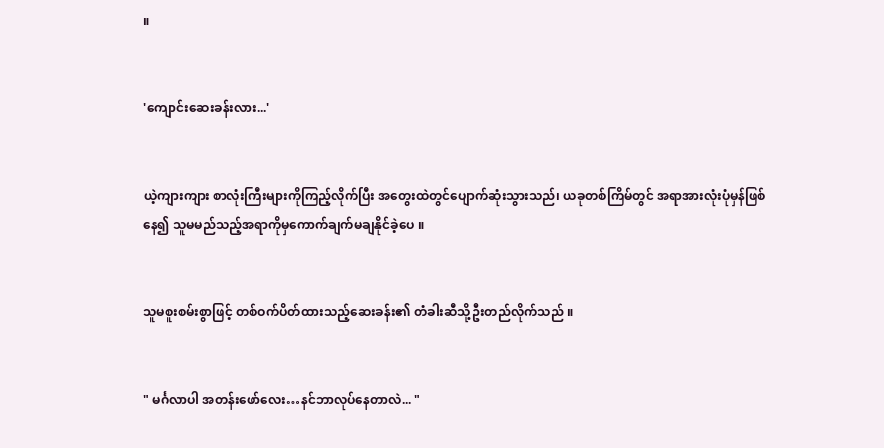။


'ကျောင်းဆေးခန်းလား...'


ယဲ့ကျားကျား စာလုံးကြီးများကိုကြည့်လိုက်ပြီး အတွေးထဲတွင်ပျောက်ဆုံးသွားသည်၊ ယခုတစ်ကြိမ်တွင် အရာအားလုံးပုံမှန်ဖြစ်နေ၍ သူမမည်သည့်အရာကိုမှကောက်ချက်မချနိုင်ခဲ့ပေ ။


သူမစူးစမ်းစွာဖြင့် တစ်ဝက်ပိတ်ထားသည့်ဆေးခန်း၏ တံခါးဆီသို့ဦးတည်လိုက်သည် ။


" မင်္ဂလာပါ အတန်းဖော်လေး…နင်ဘာလုပ်နေတာလဲ... "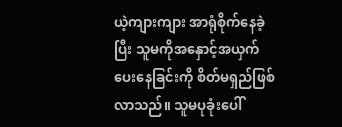ယဲ့ကျားကျား အာရုံစိုက်နေခဲ့ပြီး သူမကိုအနှောင့်အယှက်ပေးနေခြင်းကို စိတ်မရှည်ဖြစ်လာသည်။ သူမပုခုံးပေါ်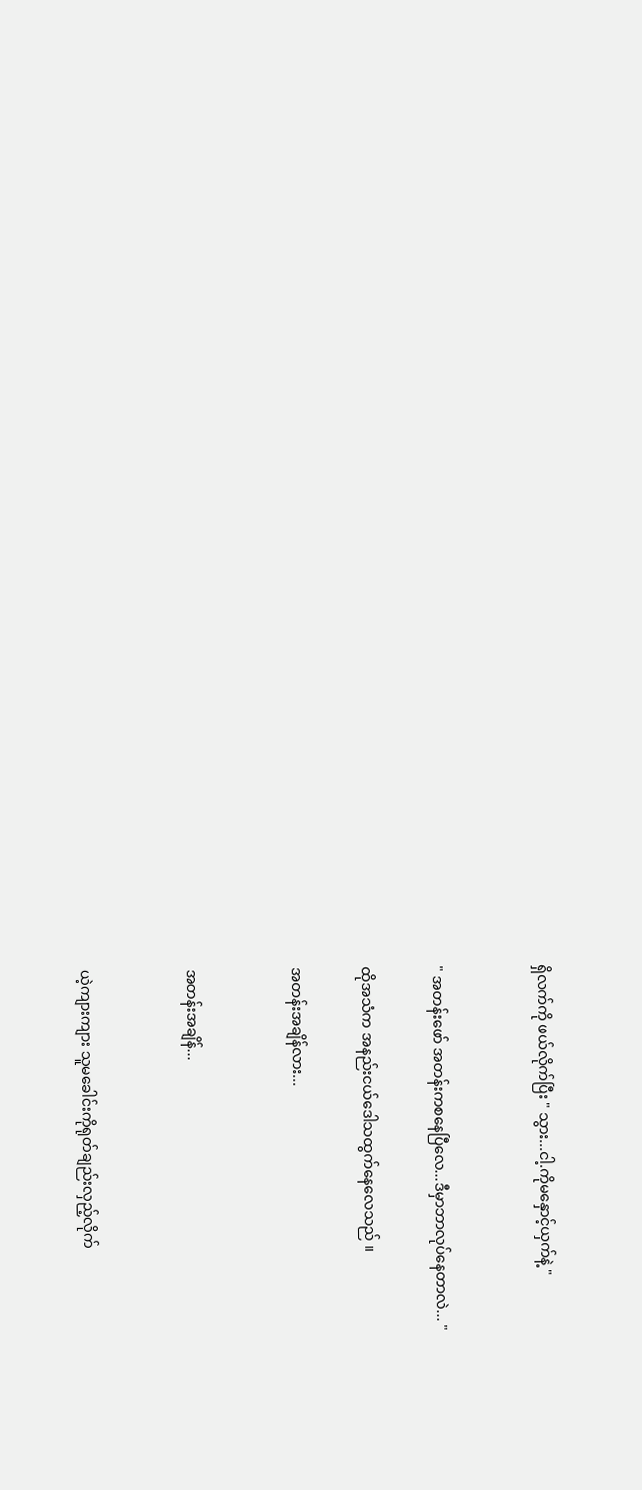ရှိလက်ကို ဖယ်လိုက်ပြီး " သွား...ငါ့.ကိုမနှောင့်ယှက်နဲ့ "


" အတန်းဖော် အတန်းကစနေပြီလေ...ဒီမှာဘာလုပ်နေတာလဲ... "

ထိုအသံက အနည်းငယ်ဒေါသထွက်နေလေသည် ။

အတန်းအချိန်လား...


အတန်းအချိန်...


ယဲ့ကျားကျား သူမခေါင်းကိုရုတ်ချည်းလှည့်လိုက်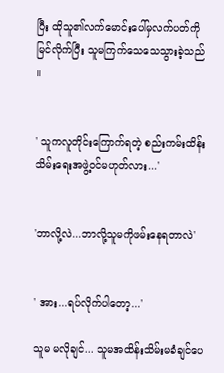ပြီး ထိုသူ၏လက်မောင်းပေါ်မှလက်ပတ်ကိုမြင်လိုက်ပြီး သူမကြက်သေသေသွားခဲ့သည် ။


' သူကလူတိုင်းကြောက်ရတဲ့ စည်းကမ်းထိန်းသိမ်းရေးအဖွဲ့ဝင်မဟုတ်လား...'


'ဘာလို့လဲ...ဘာလို့သူမကိုဖမ်းနေရတာလဲ'


' အား...ရပ်လိုက်ပါတော့...'

သူမ မလိုချင်... သူမအထိန်းသိမ်းမခံချင်ပေ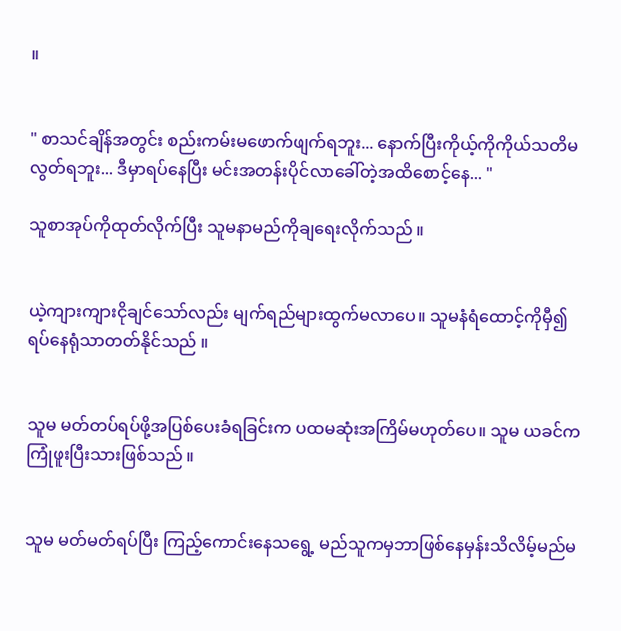။


" စာသင်ချိန်အတွင်း စည်းကမ်းမဖောက်ဖျက်ရဘူး... နောက်ပြီးကိုယ့်ကိုကိုယ်သတိမလွတ်ရဘူး... ဒီမှာရပ်နေပြီး မင်းအတန်းပိုင်လာခေါ်တဲ့အထိစောင့်နေ... "

သူစာအုပ်ကိုထုတ်လိုက်ပြီး သူမနာမည်ကိုချရေးလိုက်သည် ။


ယဲ့ကျားကျားငိုချင်သော်လည်း မျက်ရည်များထွက်မလာပေ။ သူမနံရံထောင့်ကိုမှီ၍ ရပ်နေရုံသာတတ်နိုင်သည် ။


သူမ မတ်တပ်ရပ်ဖို့အပြစ်ပေးခံရခြင်းက ပထမဆုံးအကြိမ်မဟုတ်ပေ။ သူမ ယခင်ကကြုံဖူးပြီးသားဖြစ်သည် ။


သူမ မတ်မတ်ရပ်ပြီး ကြည့်ကောင်းနေသရွေ့ မည်သူကမှဘာဖြစ်နေမှန်းသိလိမ့်မည်မ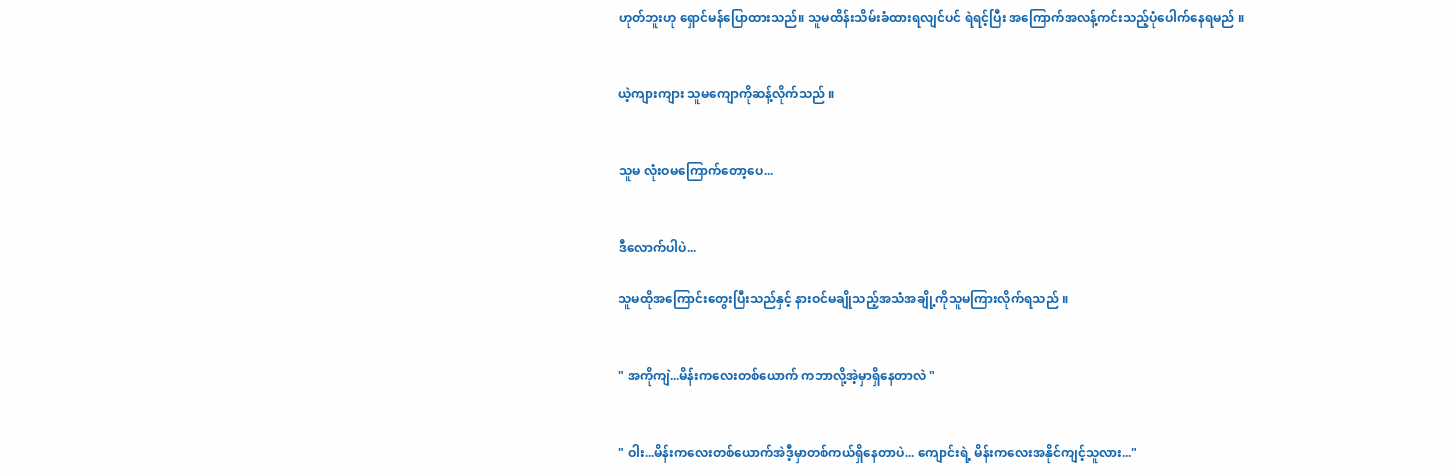ဟုတ်ဘူးဟု ရှောင်မန်ပြောထားသည်။ သူမထိန်းသိမ်းခံထားရလျင်ပင် ရဲရင့်ပြီး အကြောက်အလန့်ကင်းသည့်ပုံပေါက်နေရမည် ။


ယဲ့ကျားကျား သူမကျောကိုဆန့်လိုက်သည် ။


သူမ လုံးဝမကြောက်တော့ပေ...


ဒီလောက်ပါပဲ...

သူမထိုအကြောင်းတွေးပြီးသည်နှင့် နားဝင်မချိုသည့်အသံအချို့ကိုသူမကြားလိုက်ရသည် ။


" အကိုကျဲ...မိန်းကလေးတစ်ယောက် ကဘာလို့အဲ့မှာရှိနေတာလဲ "


" ဝါး...မိန်းကလေးတစ်ယောက်အဲဒီ့မှာတစ်ကယ်ရှိနေတာပဲ... ကျောင်းရဲ့ မိန်းကလေးအနိုင်ကျင့်သူလား..."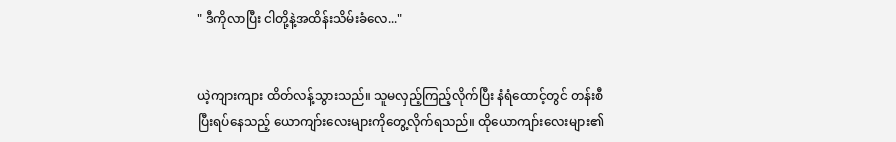" ဒီကိုလာပြီး ငါတို့နဲ့အထိန်းသိမ်းခံလေ..."


ယဲ့ကျားကျား ထိတ်လန့်သွားသည်။ သူမလှည့်ကြည့်လိုက်ပြီး နံရံထောင့်တွင် တန်းစီပြီးရပ်နေသည့် ယောကျာ်းလေးများကိုတွေ့လိုက်ရသည်။ ထိုယောကျာ်းလေးများ၏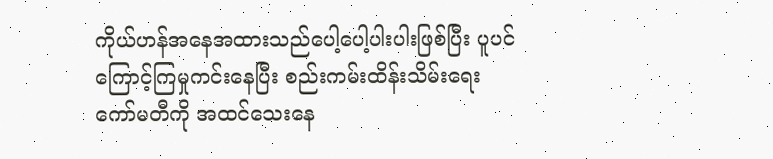ကိုယ်ဟန်အနေအထားသည်ပေါ့ပေါ့ပါးပါးဖြစ်ပြီး ပူပင်ကြောင့်ကြမှုကင်းနေပြီး စည်းကမ်းထိန်းသိမ်းရေးကော်မတီကို အထင်သေးနေ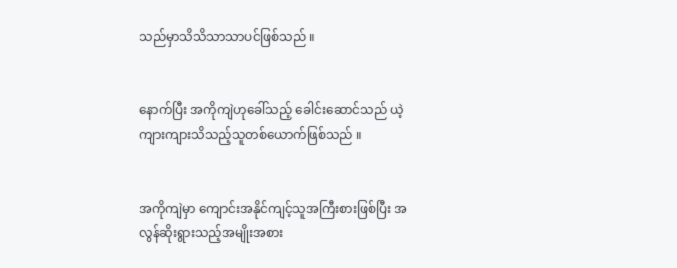သည်မှာသိသိသာသာပင်ဖြစ်သည် ။


နောက်ပြီး အကိုကျဲဟုခေါ်သည့် ခေါင်းဆောင်သည် ယဲ့ကျားကျားသိသည့်သူတစ်ယောက်ဖြစ်သည် ။


အကိုကျဲမှာ ကျောင်းအနိုင်ကျင့်သူအကြီးစားဖြစ်ပြီး အလွန်ဆိုးရွားသည့်အမျိုးအစား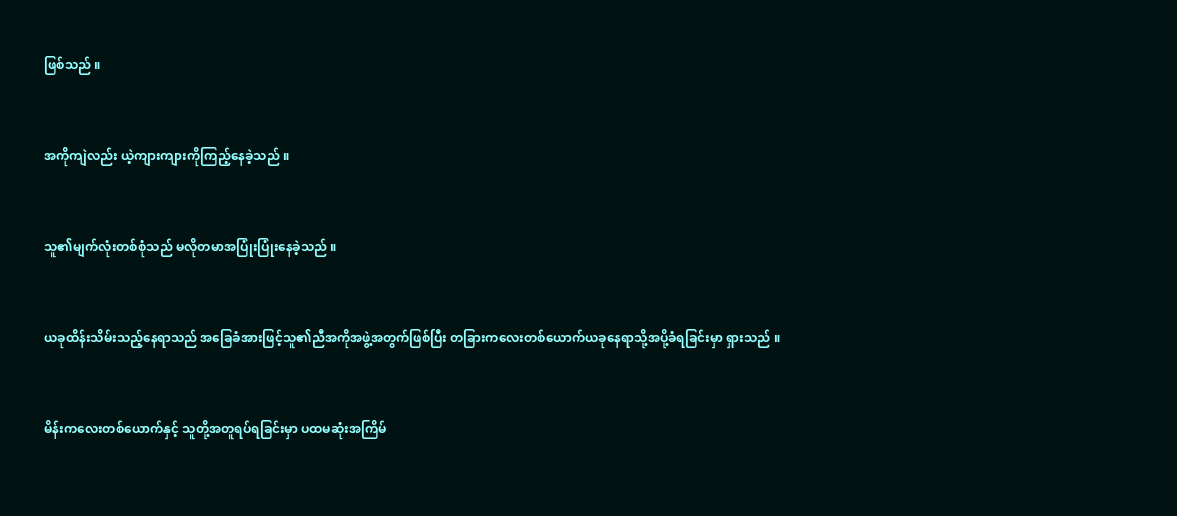ဖြစ်သည် ။


အကိုကျဲလည်း ယဲ့ကျားကျားကိုကြည့်နေခဲ့သည် ။


သူ၏မျက်လုံးတစ်စုံသည် မလိုတမာအပြုံးပြုံးနေခဲ့သည် ။


ယခုထိန်းသိမ်းသည့်နေရာသည် အခြေခံအားဖြင့်သူ၏ညီအကိုအဖွဲ့အတွက်ဖြစ်ပြီး တခြားကလေးတစ်ယောက်ယခုနေရာသို့အပို့ခံရခြင်းမှာ ရှားသည် ။


မိန်းကလေးတစ်ယောက်နှင့် သူတို့အတူရပ်ရခြင်းမှာ ပထမဆုံးအကြိမ်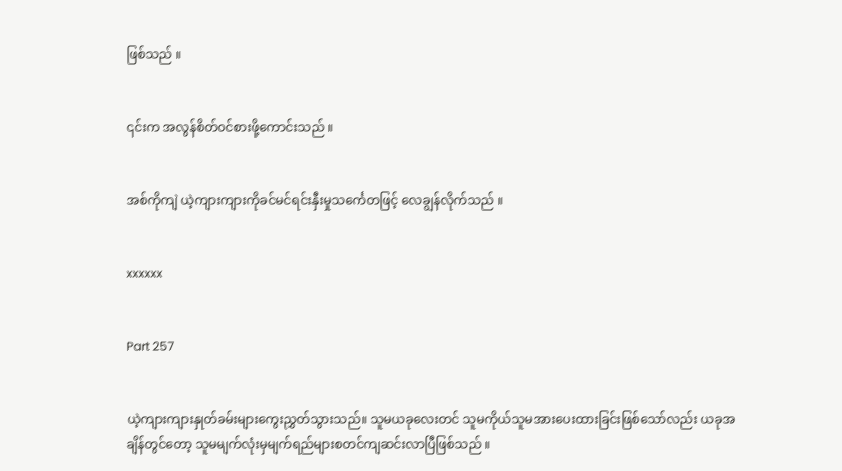ဖြစ်သည် ။


၎င်းက အလွန်စိတ်ဝင်စားဖို့ကောင်းသည် ။


အစ်ကိုကျဲ ယဲ့ကျားကျားကိုခင်မင်ရင်းနှီးမှုသင်္ကေတဖြင့် လေချွန်လိုက်သည် ။


xxxxxx


Part 257


ယဲ့ကျားကျားနှုတ်ခမ်းများကွေးညွှတ်သွားသည်။ သူမယခုလေးတင် သူမကိုယ်သူမအားပေးထားခြင်းဖြစ်သော်လည်း ယခုအချိန်တွင်တော့ သူမမျက်လုံးမှမျက်ရည်များစတင်ကျဆင်းလာပြီဖြစ်သည် ။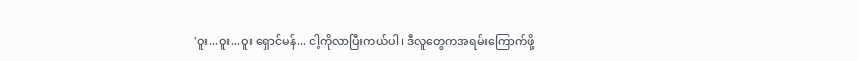'ဝူး...ဝူး...ဝူး ရှောင်မန်... ငါ့ကိုလာပြီးကယ်ပါ၊ ဒီလူတွေကအရမ်းကြောက်ဖို့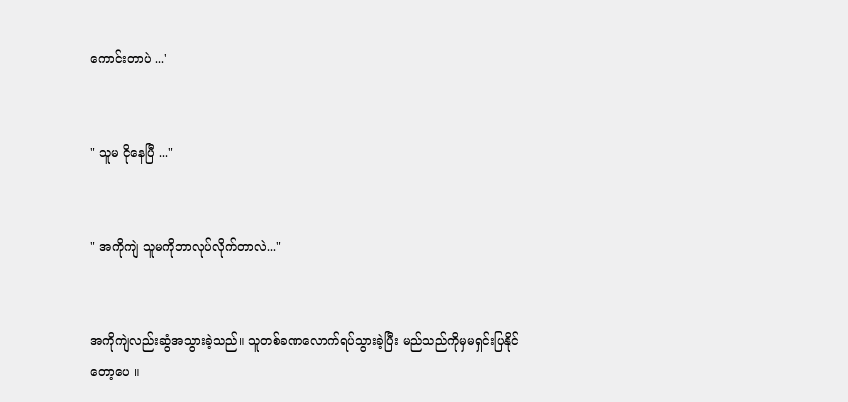ကောင်းတာပဲ ...'


" သူမ ငိုနေပြီ ..."


" အကိုကျဲ သူမကိုဘာလုပ်လိုက်တာလဲ..."


အကိုကျဲလည်းဆွံအသွားခဲ့သည်။ သူတစ်ခဏလောက်ရပ်သွားခဲ့ပြီး မည်သည်ကိုမှမရှင်းပြနိုင်တော့ပေ ။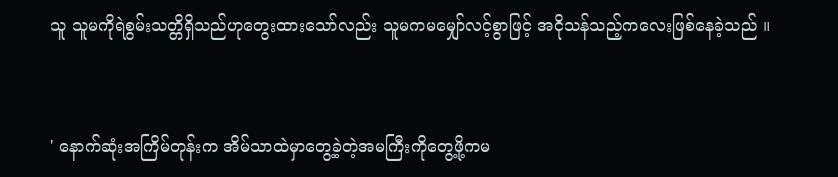သူ သူမကိုရဲစွမ်းသတ္တိရှိသည်ဟုတွေးထားသော်လည်း သူမကမမျှော်လင့်စွာဖြင့် အငိုသန်သည့်ကလေးဖြစ်နေခဲ့သည် ။


' နောက်ဆုံးအကြိမ်တုန်းက အိမ်သာထဲမှာတွေ့ခဲ့တဲ့အမကြီးကိုတွေ့ဖို့ကမ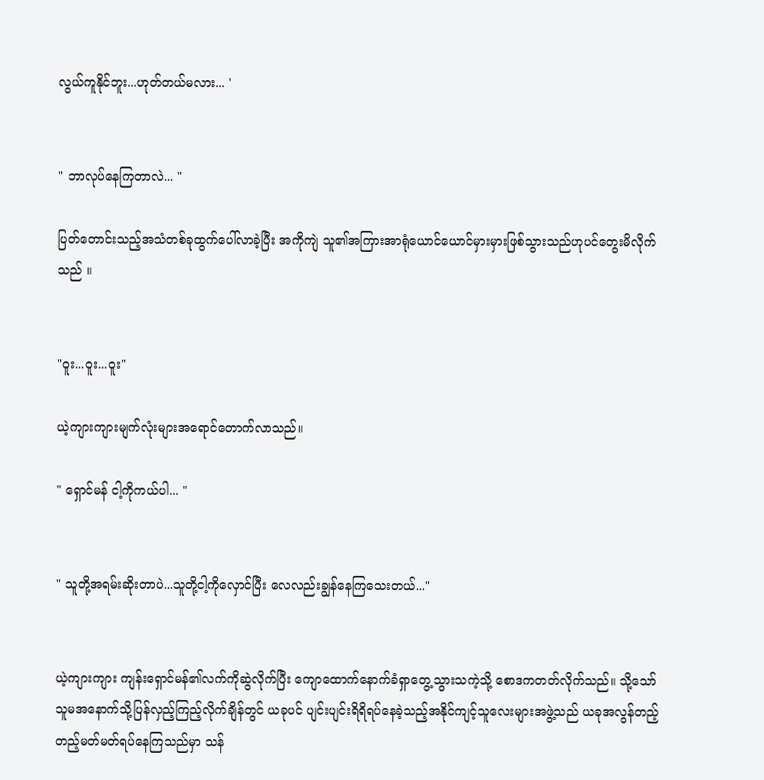လွယ်ကူနိုင်ဘူး...ဟုတ်တယ်မလား... '


" ဘာလုပ်နေကြတာလဲ... "

ပြတ်တောင်းသည့်အသံတစ်ခုထွက်ပေါ်လာခဲ့ပြီး အကိုကျဲ သူ၏အကြားအာရုံယောင်ယောင်မှားမှားဖြစ်သွားသည်ဟုပင်တွေးမိလိုက်သည် ။


"ဝူး...ဝူး...ဝူး"

ယဲ့ကျားကျားမျက်လုံးများအရောင်တောက်လာသည်။

" ရှောင်မန် ငါ့ကိုကယ်ပါ... "


" သူတို့အရမ်းဆိုးတာပဲ...သူတို့ငါ့ကို‌လှောင်ပြီး လေလည်းချွန်နေကြသေးတယ်..."


ယဲ့ကျားကျား ကျန်းရှောင်မန်၏လက်ကိုဆွဲလိုက်ပြီး ကျောထောက်နောက်ခံရှာတွေ့သွားသကဲ့သို့ စောဒကတတ်လိုက်သည်။ သို့သော်သူမအနောက်သို့ပြန်လှည့်ကြည့်လိုက်ချိန်တွင် ယခုပင် ပျင်းပျင်းရိရိရပ်နေခဲ့သည့်အနိုင်ကျင့်သူလေးများအဖွဲ့သည် ယခုအလွန်တည့်တည့်မတ်မတ်ရပ်နေကြသည်မှာ သန်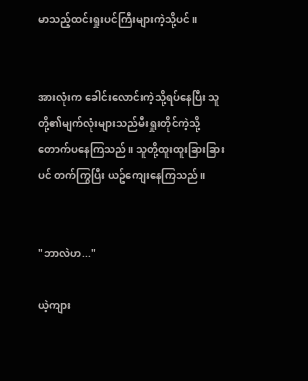မာသည့်ထင်းရှုးပင်ကြီးများကဲ့သို့ပင် ။


အားလုံးက ခေါင်းလောင်းကဲ့သို့ရပ်နေပြီး သူတို့၏မျက်လုံးများသည်မီးရှုးတိုင်ကဲ့သို့တောက်ပနေကြသည်။ သူတို့ထူးထူးခြားခြားပင် တက်ကြွပြီး ယဥ်ကျေးနေကြသည် ။


"ဘာလဲဟ..."

ယဲ့ကျား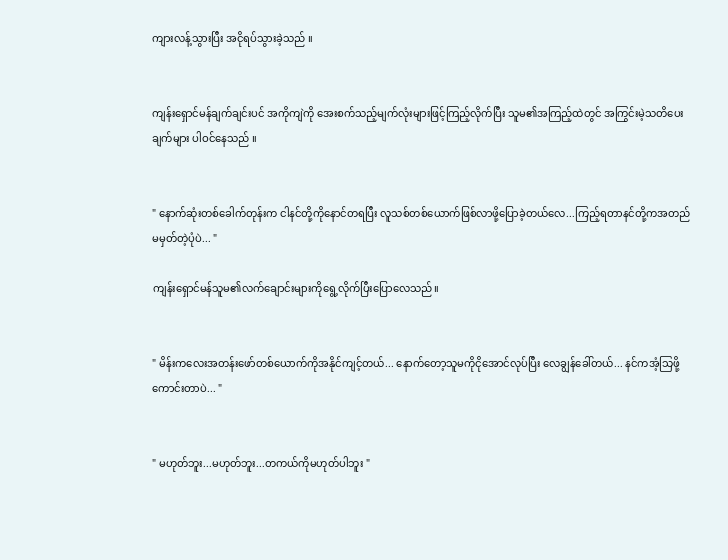ကျားလန့်သွားပြီး အငိုရပ်သွားခဲ့သည် ။


ကျန်းရှောင်မန်ချက်ချင်းပင် အကိုကျဲကို အေးစက်သည့်မျက်လုံးများဖြင့်ကြည့်လိုက်ပြီး သူမ၏အကြည့်ထဲတွင် အကြွင်းမဲ့သတိပေးချက်များ ပါဝင်နေသည် ။


" နောက်ဆုံးတစ်ခေါက်တုန်းက ငါနင်တို့ကိုနောင်တရပြီး လူသစ်တစ်ယောက်ဖြစ်လာဖို့ပြောခဲ့တယ်လေ...ကြည့်ရတာနင်တို့ကအတည်မမှတ်တဲ့ပုံပဲ... "

ကျန်းရှောင်မန်သူမ၏လက်ချောင်းများကိုရွေ့လိုက်ပြီးပြောလေသည်။


" မိန်းကလေးအတန်းဖော်တစ်ယောက်ကိုအနိုင်ကျင့်တယ်... နောက်တော့သူမကိုငိုအောင်လုပ်ပြီး လေချွန်ခေါ်တယ်... နင်ကအံ့သြဖို့ကောင်းတာပဲ... "


" မဟုတ်ဘူး...မဟုတ်ဘူး...တကယ်ကိုမဟုတ်ပါဘူး "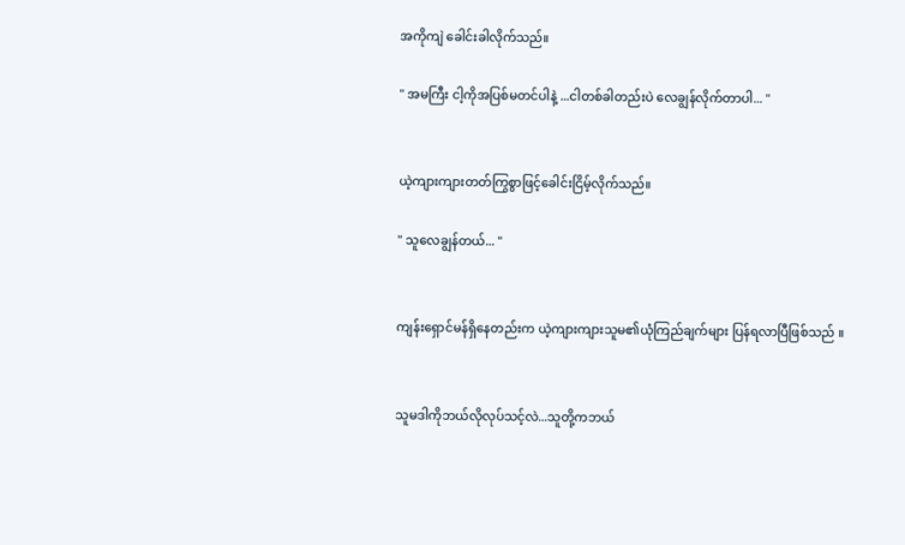အကိုကျဲ ခေါင်းခါလိုက်သည်။

" အမကြီး ငါ့ကိုအပြစ်မတင်ပါနဲ့ ...ငါတစ်ခါတည်းပဲ လေချွန်လိုက်တာပါ... "


ယဲ့ကျားကျားတတ်ကြွစွာဖြင့်ခေါင်းငြိမ့်လိုက်သည်။

" သူလေချွန်တယ်... "


ကျန်းရှောင်မန်ရှိနေတည်းက ယဲ့ကျားကျားသူမ၏ယုံကြည်ချက်များ ပြန်ရလာပြီဖြစ်သည် ။


သူမဒါကိုဘယ်လိုလုပ်သင့်လဲ...သူတို့ကဘယ်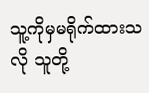သူ့ကိုမှမရိုက်ထားသလို သူတို့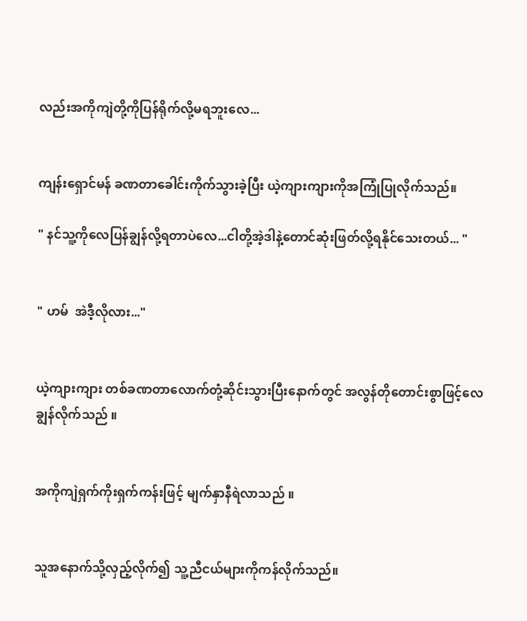လည်းအကိုကျဲတို့ကိုပြန်ရိုက်လို့မရဘူးလေ...


ကျန်းရှောင်မန် ခဏတာခေါင်းကိုက်သွားခဲ့ပြီး ယဲ့ကျားကျားကိုအကြုံပြုလိုက်သည်။

" နင်သူ့ကိုလေပြန်ချွန်လို့ရတာပဲလေ...ငါတို့အဲ့ဒါနဲ့တောင်ဆုံးဖြတ်လို့ရနိုင်သေးတယ်... "


" ဟမ်  အဲဒီ့လိုလား..."


ယဲ့ကျားကျား တစ်ခဏတာလောက်တုံ့ဆိုင်းသွားပြီးနောက်တွင် အလွန်တိုတောင်းစွာဖြင့်လေချွန်လိုက်သည် ။


အကိုကျဲရှက်ကိုးရှက်ကန်းဖြင့် မျက်နှာနီရဲလာသည် ။


သူအနောက်သို့လှည့်လိုက်၍ သူ့ညီငယ်များကိုကန်လိုက်သည်။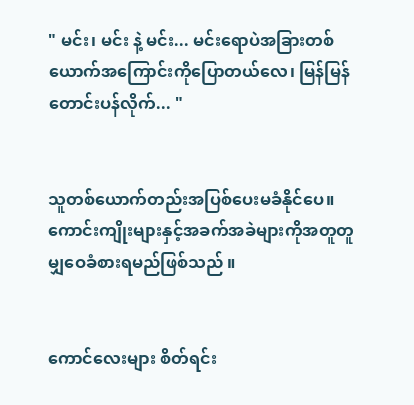" မင်း၊ မင်း နဲ့ မင်း... မင်းရောပဲအခြားတစ်ယောက်အကြောင်းကိုပြောတယ်လေ၊ မြန်မြန်တောင်းပန်လိုက်... "


သူတစ်ယောက်တည်းအပြစ်ပေးမခံနိုင်ပေ။ ကောင်းကျိုးများနှင့်အခက်အခဲများကိုအတူတူမျှဝေခံစားရမည်ဖြစ်သည် ။


ကောင်လေးများ စိတ်ရင်း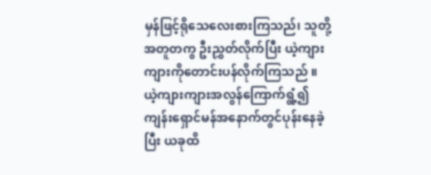မှန်ဖြင့်ရိုသေလေးစားကြသည်၊ သူတို့အတူတကွ ဦးညွှတ်လိုက်ပြီး ယဲ့ကျားကျားကိုတောင်းပန်လိုက်ကြသည် ။ ယဲ့ကျားကျားအလွန်ကြောက်ရွံ့၍ ကျန်းရှောင်မန်အနောက်တွင်ပုန်းနေခဲ့ပြီး ယခုထိ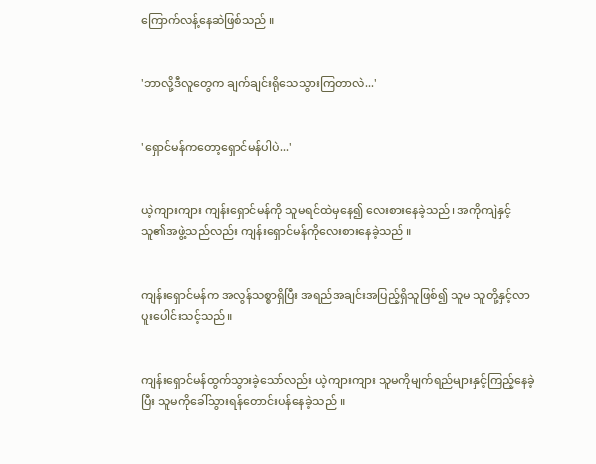ကြောက်လန့်နေဆဲဖြစ်သည် ။


'ဘာလို့ဒီလူတွေက ချက်ချင်းရိုသေသွားကြတာလဲ...'


'ရှောင်မန်ကတော့ရှောင်မန်ပါပဲ...'


ယဲ့ကျားကျား ကျန်းရှောင်မန်ကို သူမရင်ထဲမှနေ၍ လေးစားနေခဲ့သည်၊ အကိုကျဲနှင့် သူ၏အဖွဲ့သည်လည်း ကျန်းရှောင်မန်ကိုလေးစားနေခဲ့သည် ။


ကျန်းရှောင်မန်က အလွန်သစ္စာရှိပြီး အရည်အချင်းအပြည့်ရှိသူဖြစ်၍ သူမ သူတို့နှင့်လာပူးပေါင်းသင့်သည်။


ကျန်းရှောင်မန်ထွက်သွားခဲ့သော်လည်း ယဲ့ကျားကျား သူမကိုမျက်ရည်များနှင့်ကြည့်နေခဲ့ပြီး သူမကိုခေါ်သွားရန်တောင်းပန်နေခဲ့သည် ။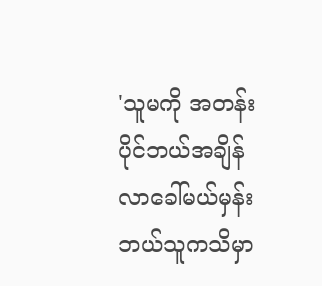'သူမကို အတန်းပိုင်ဘယ်အချိန် လာခေါ်မယ်မှန်းဘယ်သူကသိမှာ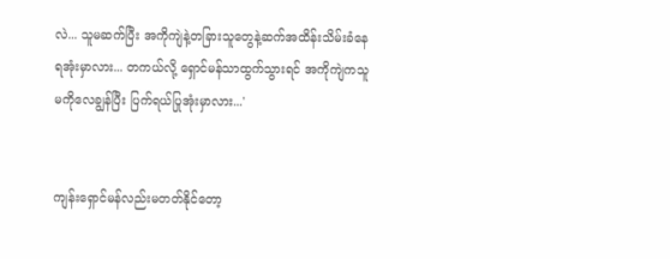လဲ... သူမဆက်ပြီး အကိုကျဲနဲ့တခြားသူတွေနဲ့ဆက်အထိန်းသိမ်းခံနေရအုံးမှာလား... တကယ်လို့ ရှောင်မန်သာထွက်သွားရင် အကိုကျဲကသူမကိုလေချွန်ပြီး ပြက်ရယ်ပြုအုံးမှာလား...'


ကျန်းရှောင်မန်လည်းမတတ်နိုင်တော့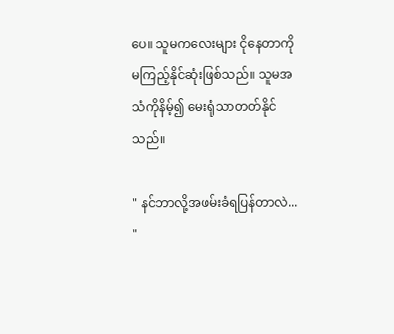ပေ။ သူမကလေးများ ငိုနေတာကိုမကြည့်နိုင်ဆုံးဖြစ်သည်။ သူမအသံကိုနိမ့်၍ မေးရုံသာတတ်နိုင်သည်။

" နင်ဘာလို့အဖမ်းခံရပြန်တာလဲ... "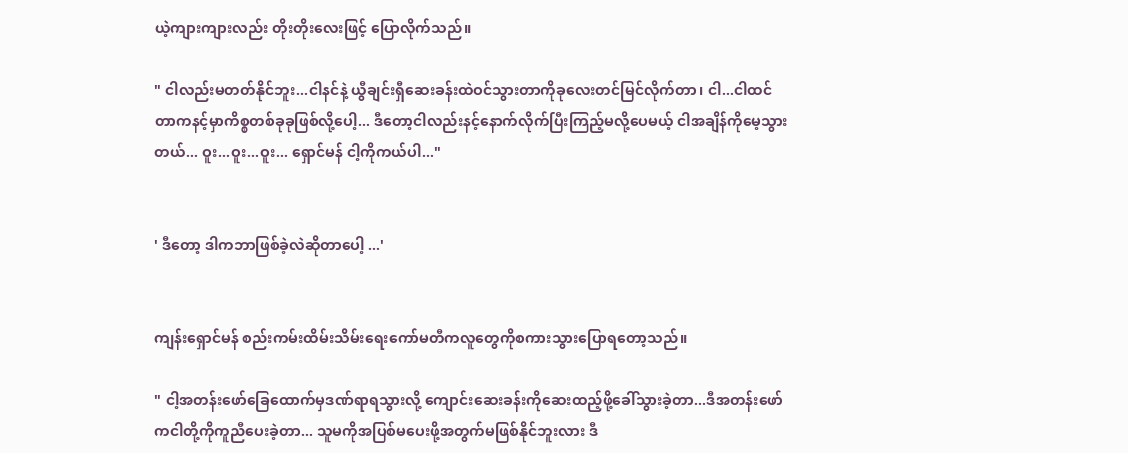ယဲ့ကျားကျားလည်း တိုးတိုးလေးဖြင့် ပြောလိုက်သည်။

" ငါလည်းမတတ်နိုင်ဘူး...ငါနင်နဲ့ ယွီချင်းရှီဆေးခန်းထဲဝင်သွားတာကိုခုလေးတင်မြင်လိုက်တာ၊ ငါ...ငါထင်တာကနင့်မှာကိစ္စတစ်ခုခုဖြစ်လို့ပေါ့... ဒီတော့ငါလည်းနင့်နောက်လိုက်ပြီးကြည့်မလို့ပေမယ့် ငါအချိန်ကိုမေ့သွားတယ်... ဝူး...ဝူး...ဝူး... ရှောင်မန် ငါ့ကိုကယ်ပါ..."


' ဒီတော့ ဒါကဘာဖြစ်ခဲ့လဲဆိုတာပေါ့ ...'


ကျန်းရှောင်မန် စည်းကမ်းထိမ်းသိမ်းရေးကော်မတီကလူတွေကိုစကားသွားပြောရတော့သည်။

" ငါ့အတန်းဖော်ခြေထောက်မှဒဏ်ရာရသွားလို့ ကျောင်းဆေးခန်းကိုဆေးထည့်ဖို့ခေါ်သွားခဲ့တာ...ဒီအတန်းဖော်ကငါတို့ကိုကူညီပေးခဲ့တာ... သူမကိုအပြစ်မပေးဖို့အတွက်မဖြစ်နိုင်ဘူးလား ဒီ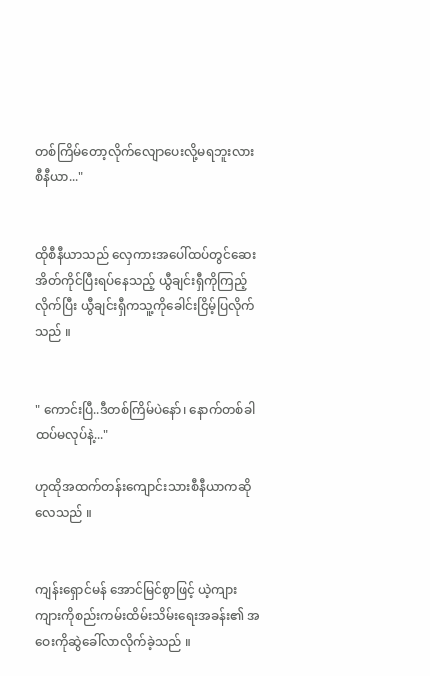တစ်ကြိမ်တော့လိုက်လျောပေးလို့မရဘူးလား စီနီယာ..."


ထိုစီနီယာသည် လှေကားအပေါ်ထပ်တွင်ဆေးအိတ်ကိုင်ပြီးရပ်နေသည့် ယွီချင်းရှီကိုကြည့်လိုက်ပြီး ယွီချင်းရှီကသူ့ကိုခေါင်းငြိမ့်ပြလိုက်သည် ။


" ကောင်းပြီ..ဒီတစ်ကြိမ်ပဲနော်၊ နောက်တစ်ခါထပ်မလုပ်နဲ့..."

ဟုထိုအထက်တန်းကျောင်းသားစီနီယာကဆိုလေသည် ။


ကျန်းရှောင်မန် အောင်မြင်စွာဖြင့် ယဲ့ကျားကျားကိုစည်းကမ်းထိမ်းသိမ်းရေးအခန်း၏ အဝေးကိုဆွဲခေါ်လာလိုက်ခဲ့သည် ။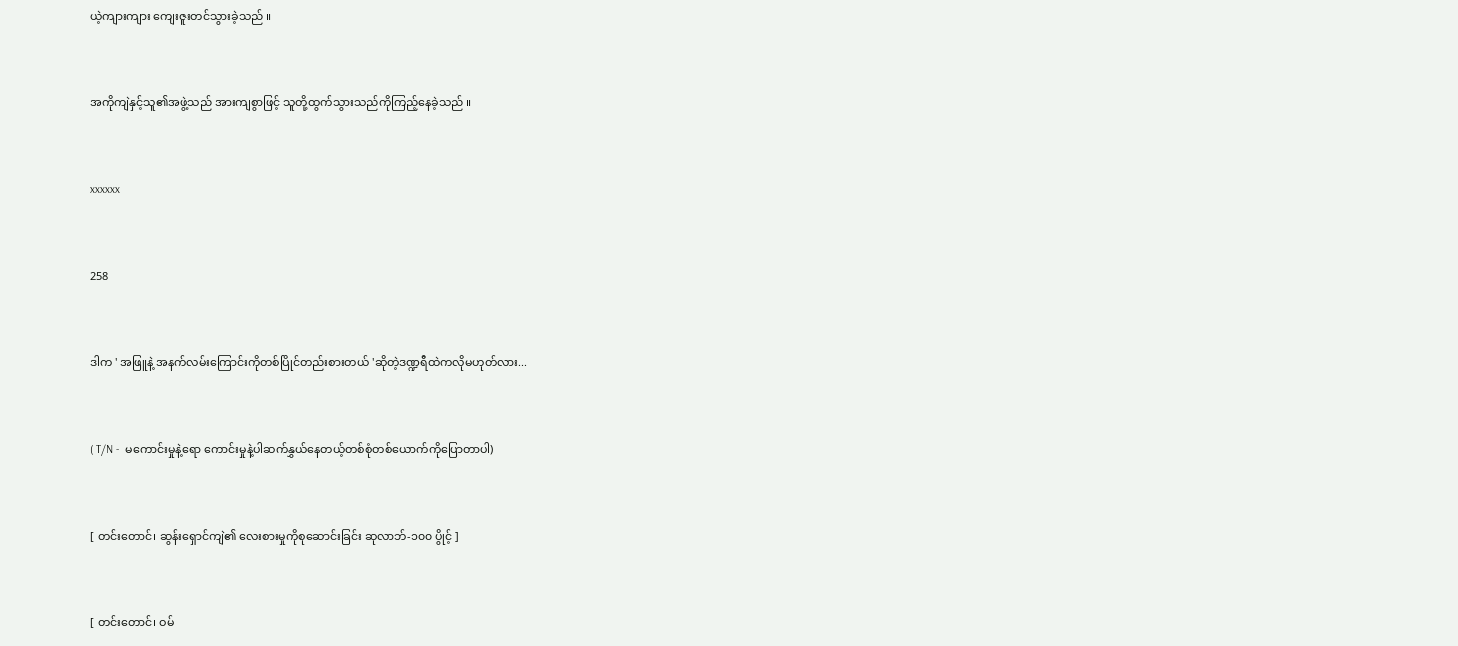ယဲ့ကျားကျား ကျေးဇူးတင်သွားခဲ့သည် ။


အကိုကျဲနှင့်သူ၏အဖွဲ့သည် အားကျစွာဖြင့် သူတို့ထွက်သွားသည်ကိုကြည့်နေခဲ့သည် ။


xxxxxx


258


ဒါက ' အဖြူနဲ့ အနက်လမ်းကြောင်းကိုတစ်ပြိုင်တည်းစားတယ် 'ဆိုတဲ့ဒဏ္ဍရီထဲကလိုမဟုတ်လား...


( T/N -  မကောင်းမှုနဲ့ရော ကောင်းမှုနဲ့ပါဆက်နွှယ်နေတယ့်တစ်စုံတစ်ယောက်ကိုပြောတာပါ)


[ တင်းတောင်၊ ဆွန်းရှောင်ကျဲ၏ လေးစားမှုကိုစုဆောင်းခြင်း ဆုလာဘ်-၁၀၀ ပွိုင့် ]


[ တင်းတောင်၊ ဝမ်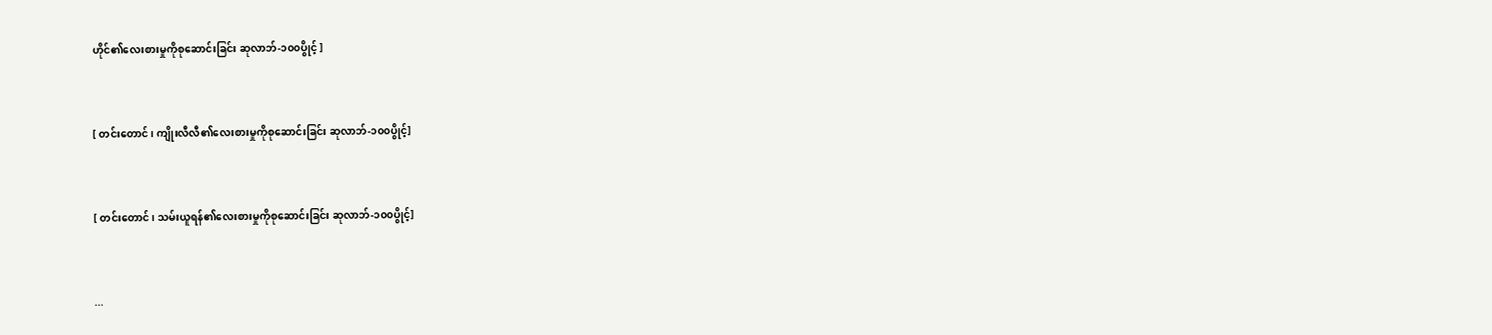ဟိုင်၏လေးစားမှုကိုစုဆောင်းခြင်း ဆုလာဘ်-၁၀၀ပွိုင့် ]


[ တင်းတောင်၊ ကျိုးလီလီ၏လေးစားမှုကိုစုဆောင်းခြင်း ဆုလာဘ်-၁၀၀ပွိုင့်]


[ တင်းတောင်၊ သမ်းယူရန်၏လေးစားမှုကိုစုဆောင်းခြင်း ဆုလာဘ်-၁၀၀ပွိုင့်]


...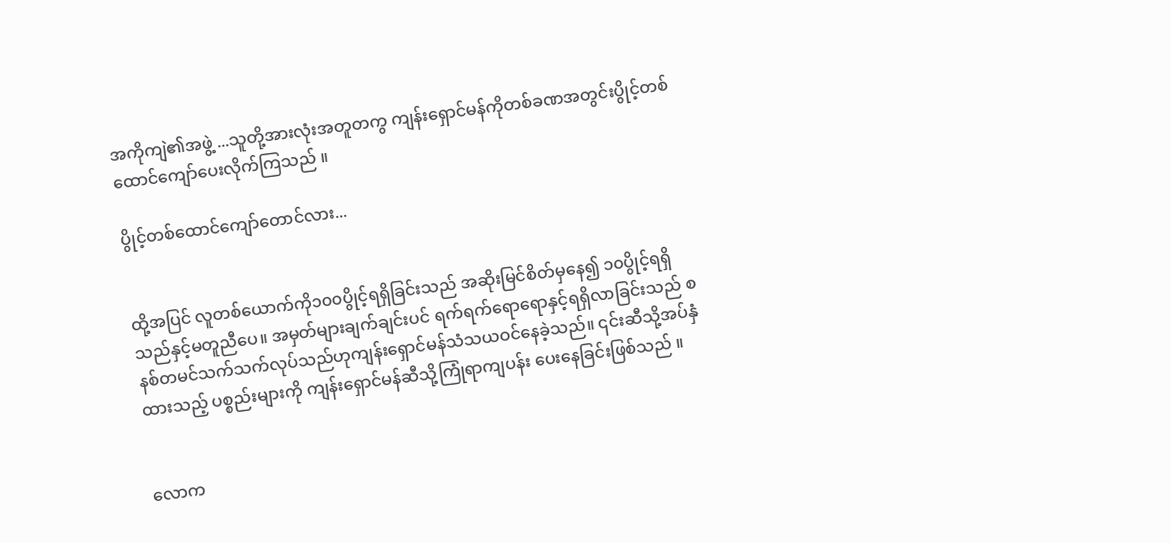အကိုကျဲ၏အဖွဲ့ ...သူတို့အားလုံးအတူတကွ ကျန်းရှောင်မန်ကိုတစ်ခဏအတွင်းပွိုင့်တစ်ထောင်ကျော်ပေးလိုက်ကြသည် ။

ပွိုင့်တစ်ထောင်ကျော်တောင်လား...


ထို့အပြင် လူတစ်ယောက်ကို၁၀၀ပွိုင့်ရရှိခြင်းသည် အဆိုးမြင်စိတ်မှနေ၍ ၁၀ပွိုင့်ရရှိသည်နှင့်မတူညီပေ။ အမှတ်များချက်ချင်းပင် ရက်ရက်ရောရောနှင့်ရရှိလာခြင်းသည် စနစ်တမင်သက်သက်လုပ်သည်ဟုကျန်းရှောင်မန်သံသယဝင်နေခဲ့သည်။ ၎င်းဆီသို့အပ်နှံထားသည့် ပစ္စည်းများကို ကျန်းရှောင်မန်ဆီသို့ကြုံရာကျပန်း ပေးနေခြင်းဖြစ်သည် ။


လောက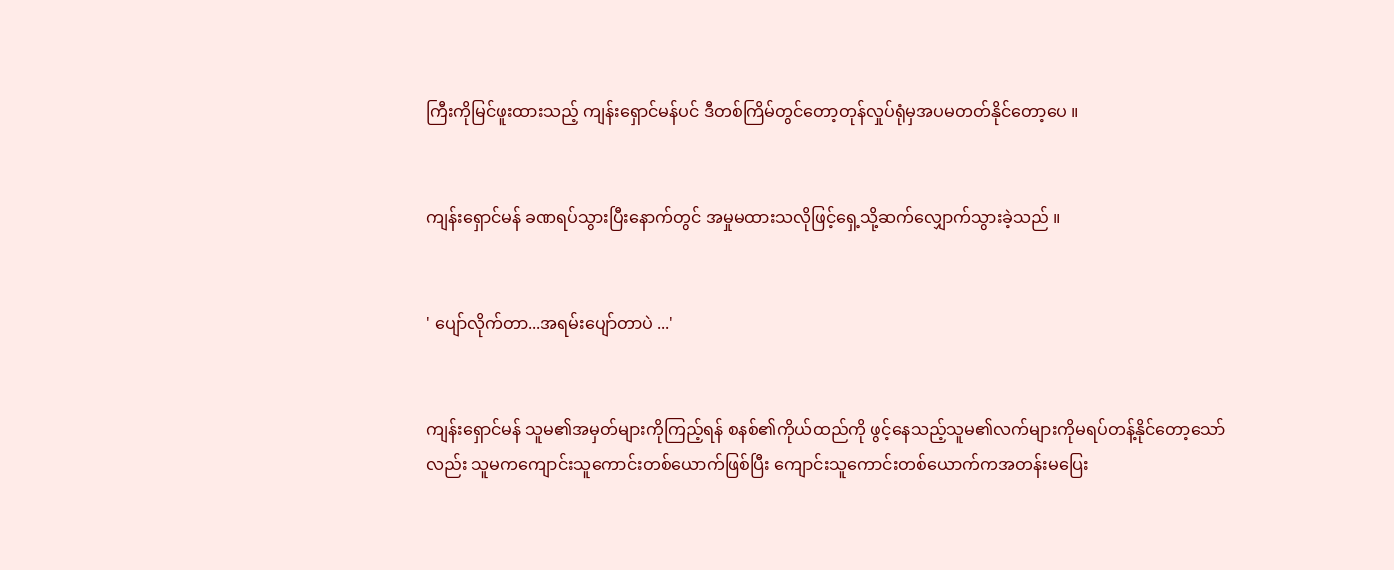ကြီးကိုမြင်ဖူးထားသည့် ကျန်းရှောင်မန်ပင် ဒီတစ်ကြိမ်တွင်တော့တုန်လှုပ်ရုံမှအပမတတ်နိုင်တော့ပေ ။


ကျန်းရှောင်မန် ခဏရပ်သွားပြီးနောက်တွင် အမှုမထားသလိုဖြင့်ရှေ့သို့ဆက်လျှောက်သွားခဲ့သည် ။


' ပျော်လိုက်တာ...အရမ်းပျော်တာပဲ ...'


ကျန်းရှောင်မန် သူမ၏အမှတ်များကိုကြည့်ရန် စနစ်၏ကိုယ်ထည်ကို ဖွင့်နေသည့်သူမ၏လက်များကိုမရပ်တန့်နိုင်တော့သော်လည်း သူမကကျောင်းသူကောင်းတစ်ယောက်ဖြစ်ပြီး ကျောင်းသူကောင်းတစ်ယောက်ကအတန်းမပြေး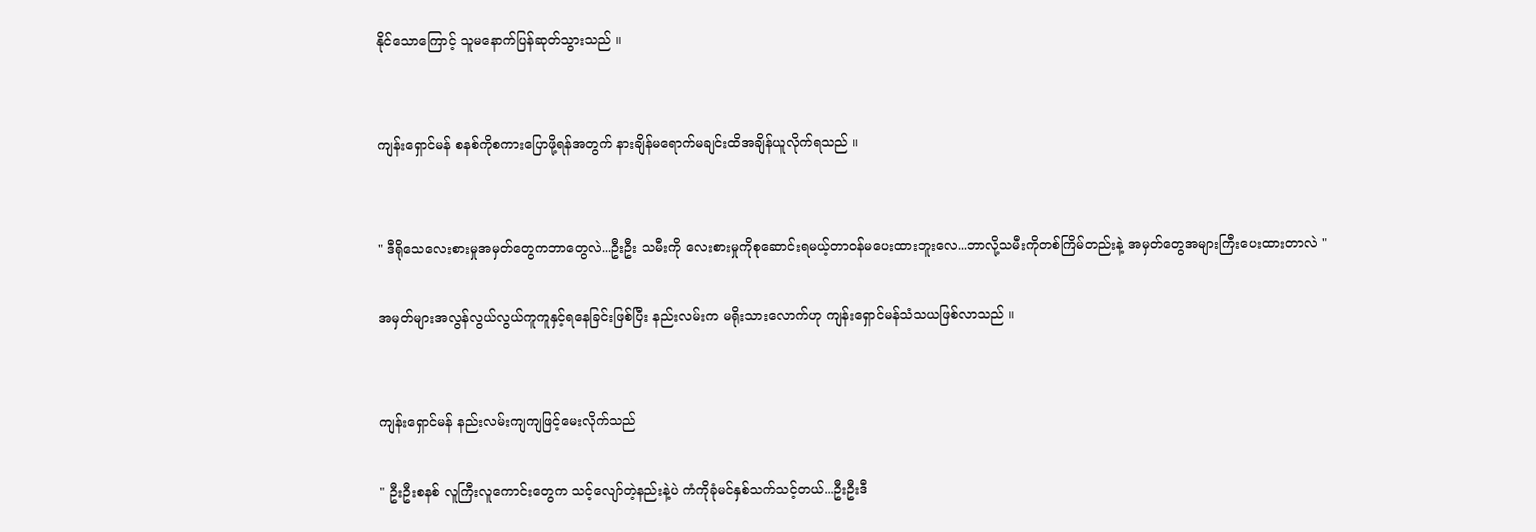နိုင်သောကြောင့် သူမနောက်ပြန်ဆုတ်သွားသည် ။


ကျန်းရှောင်မန် စနစ်ကိုစကားပြောဖို့ရန်အတွက် နားချိန်မရောက်မချင်းထိအချိန်ယူလိုက်ရသည် ။


" ဒီရိုသေလေးစားမှုအမှတ်တွေကဘာတွေလဲ...ဦးဦး သမီးကို လေးစားမှုကိုစုဆောင်းရမယ့်တာဝန်မပေးထားဘူးလေ...ဘာလို့သမီးကိုတစ်ကြိမ်တည်းနဲ့ အမှတ်တွေအများကြီးပေးထားတာလဲ "

အမှတ်များအလွန်လွယ်လွယ်ကူကူနှင့်ရနေခြင်းဖြစ်ပြီး နည်းလမ်းက မရိုးသားလောက်ဟု ကျန်းရှောင်မန်သံသယဖြစ်လာသည် ။


ကျန်းရှောင်မန် နည်းလမ်းကျကျဖြင့်မေးလိုက်သည်

" ဦးဦးစနစ် လူကြီးလူကောင်းတွေက သင့်လျော်တဲ့နည်းနဲ့ပဲ ကံကိုခုံမင်နှစ်သက်သင့်တယ်...ဦးဦးဒီ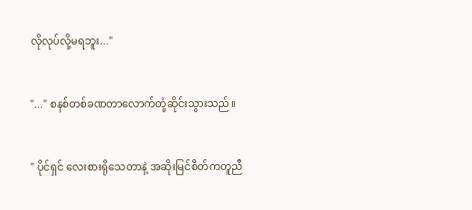လိုလုပ်လို့မရဘူး..."


"..." စနစ်တစ်ခဏတာလောက်တုံ့ဆိုင်းသွားသည်။


" ပိုင်ရှင် လေးစားရိုသေတာနဲ့ အဆိုးမြင်စိတ်ကတူညီ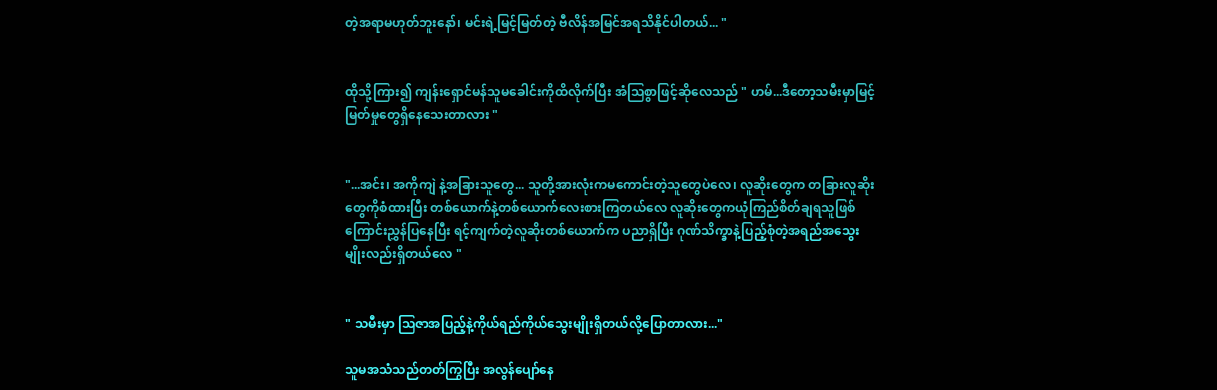တဲ့အရာမဟုတ်ဘူးနော်၊ မင်းရဲ့မြင့်မြတ်တဲ့ ဗီလိန်အမြင်အရသိနိုင်ပါတယ်... "


ထိုသို့ကြား၍ ကျန်းရှောင်မန်သူမခေါင်းကိုထိလိုက်ပြီး အံသြစွာဖြင့်ဆိုလေသည် " ဟမ်...ဒီတော့သမီးမှာမြင့်မြတ်မှုတွေရှိနေသေးတာလား "


"...အင်း၊ အကိုကျဲ နဲ့အခြားသူတွေ... သူတို့အားလုံးကမကောင်းတဲ့သူတွေပဲလေ၊ လူဆိုးတွေက တခြားလူဆိုးတွေကိုစံထားပြီး တစ်ယောက်နဲ့တစ်ယောက်လေးစားကြတယ်လေ လူဆိုးတွေကယုံကြည်စိတ်ချရသူဖြစ်ကြောင်းညွှန်ပြနေပြီး ရင့်ကျက်တဲ့လူဆိုးတစ်ယောက်က ပညာရှိပြီး ဂုဏ်သိက္ခာနဲ့ပြည့်စုံတဲ့အရည်အသွေးမျိုးလည်းရှိတယ်လေ "


" သမီးမှာ သြဇာအပြည့်နဲ့ကိုယ်ရည်ကိုယ်သွေးမျိုးရှိတယ်လို့ပြောတာလား..."

သူမအသံသည်တတ်ကြွပြီး အလွန်ပျော်နေ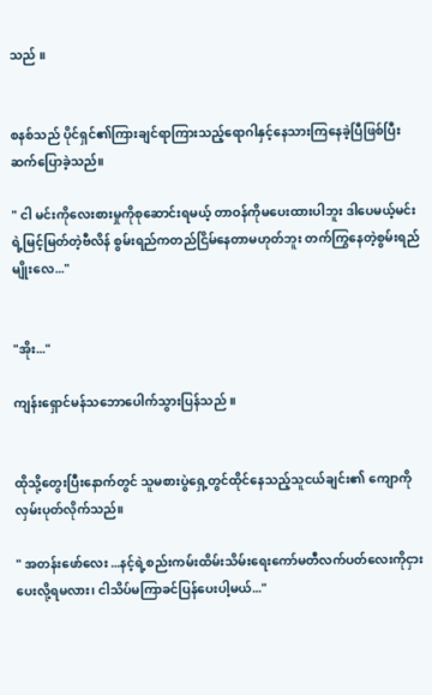သည် ။


စနစ်သည် ပိုင်ရှင်၏ကြားချင်ရာကြားသည့်ရောဂါနှင့်နေသားကြနေခဲ့ပြီဖြစ်ပြီး ဆက်ပြောခဲ့သည်။

" ငါ မင်းကိုလေးစားမှုကိုစုဆောင်းရမယ့် တာဝန်ကိုမပေးထားပါဘူး ဒါပေမယ့်မင်းရဲ့မြင့်မြတ်တဲ့ဗီလိန် စွမ်းရည်ကတည်ငြိမ်နေတာမဟုတ်ဘူး တက်ကြွနေတဲ့စွမ်းရည်မျိုးလေ..."


"အိုး..."

ကျန်းရှောင်မန်သဘောပေါက်သွားပြန်သည် ။


ထိုသို့တွေးပြီးနောက်တွင် သူမစားပွဲရှေ့တွင်ထိုင်နေသည့်သူငယ်ချင်း၏ ကျောကိုလှမ်းပုတ်လိုက်သည်။

" အတန်းဖော်လေး ...နင့်ရဲ့စည်းကမ်းထိမ်းသိမ်းရေးကော်မတီလက်ပတ်လေးကိုငှားပေးလို့ရမလား၊ ငါသိပ်မကြာခင်ပြန်ပေးပါ့မယ်..."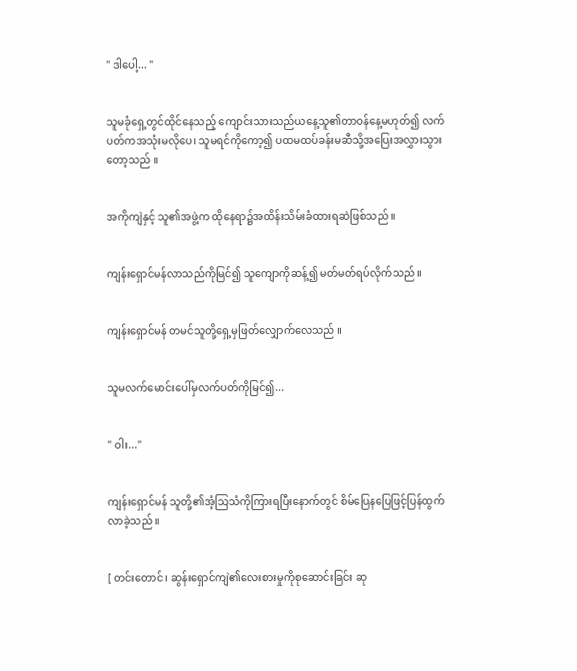" ဒါပေါ့... "


သူမခုံရှေ့တွင်ထိုင်နေသည့် ကျောင်းသားသည်ယနေ့သူ၏တာဝန်နေ့မဟုတ်၍ လက်ပတ်ကအသုံးမလိုပေ၊ သူမရင်ကိုကော့၍ ပထမထပ်ခန်းမဆီသို့အပြေးအလွှားသွားတော့သည် ။


အကိုကျဲနှင့် သူ၏အဖွဲ့က ထိုနေရာ၌အထိန်းသိမ်းခံထားရဆဲဖြစ်သည် ။


ကျန်းရှောင်မန်လာသည်ကိုမြင်၍ သူကျောကိုဆန့်၍ မတ်မတ်ရပ်လိုက်သည် ။


ကျန်းရှောင်မန် တမင်သူတို့ရှေ့မှဖြတ်လျှောက်လေသည် ။


သူမလက်မောင်းပေါ်မှလက်ပတ်ကိုမြင်၍...


" ဝါး..."


ကျန်းရှောင်မန် သူတို့၏အံ့သြသံကိုကြားရပြီးနောက်တွင် စိမ်ပြေနပြေဖြင့်ပြန်ထွက်လာခဲ့သည် ။


[ တင်းတောင်၊ ဆွန်းရှောင်ကျဲ၏လေးစားမှုကိုစုဆောင်းခြင်း ဆု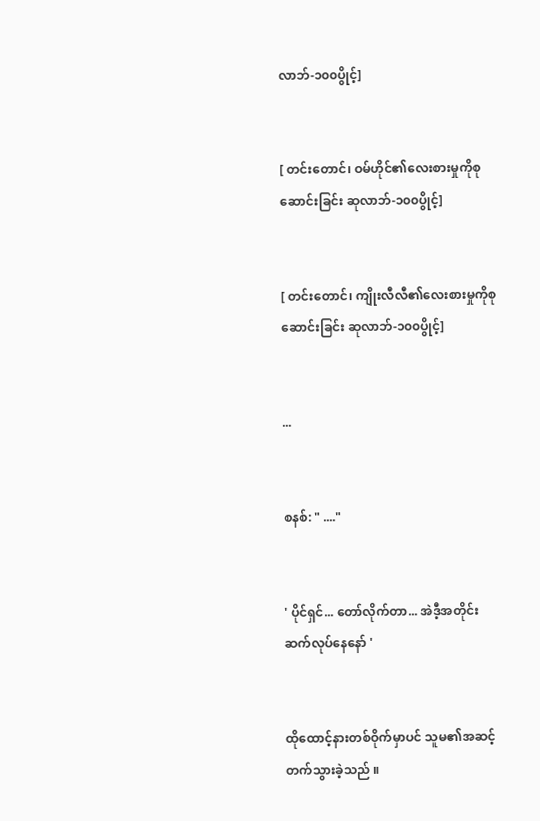လာဘ်-၁၀၀ပွိုင့်]


[ တင်းတောင်၊ ဝမ်ဟိုင်၏လေးစားမှုကိုစုဆောင်းခြင်း ဆုလာဘ်-၁၀၀ပွိုင့်]


[ တင်းတောင်၊ ကျိုးလီလီ၏လေးစားမှုကိုစုဆောင်းခြင်း ဆုလာဘ်-၁၀၀ပွိုင့်]


...


စနစ်: " ...."


' ပိုင်ရှင်... တော်လိုက်တာ... အဲဒီ့အတိုင်းဆက်လုပ်နေနော် '


ထိုထောင့်နားတစ်ဝိုက်မှာပင် သူမ၏အဆင့်တက်သွားခဲ့သည် ။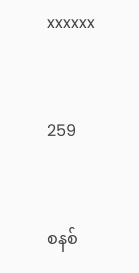xxxxxx


259


စနစ်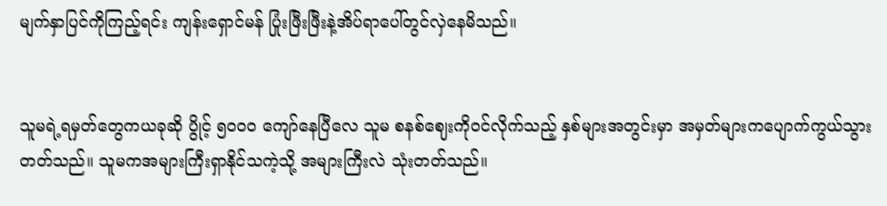မျက်နှာပြင်ကိုကြည့်ရင်း ကျန်းရှောင်မန် ပြုံးဖြီးဖြီးနဲ့အိပ်ရာပေါ်တွင်လှဲနေမိသည်။


သူမရဲ့ရမှတ်တွေကယခုဆို ပွိုင့် ၅၀၀၀ ကျော်နေပြီလေ သူမ စနစ်ဈေးကိုဝင်လိုက်သည့် နှစ်များအတွင်းမှာ အမှတ်များကပျောက်ကွယ်သွားတတ်သည်။ သူမကအများကြီးရှာနိုင်သကဲ့သို့ အများကြီးလဲ သုံးတတ်သည်။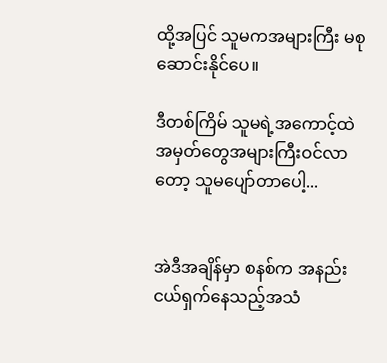ထို့အပြင် သူမကအများကြီး မစုဆောင်းနိုင်ပေ။

ဒီတစ်ကြိမ် သူမရဲ့အကောင့်ထဲ အမှတ်တွေအများကြီးဝင်လာတော့ သူမပျော်တာပေါ့...


အဲဒီအချိန်မှာ စနစ်က အနည်းငယ်ရှက်နေသည့်အသံ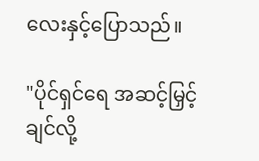လေးနှင့်ပြောသည်။

"ပိုင်ရှင်ရေ အဆင့်မြှင့်ချင်လို့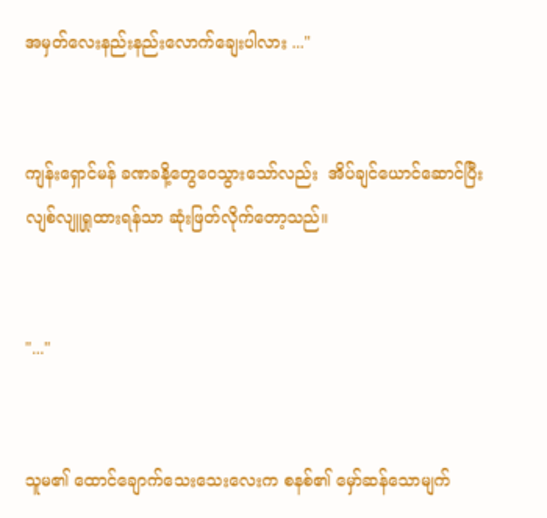အမှတ်လေးနည်းနည်းလောက်ချေးပါလား ..."


ကျန်းရှောင်မန် ခဏခနိ့တွေဝေသွားသော်လည်း  အိပ်ချင်ယောင်ဆောင်ပြီး လျစ်လျူရှုထားရန်သာ ဆုံးဖြတ်လိုက်တော့သည်။


"..."


သူမ၏ ထောင်ချောက်သေးသေးလေးက စနစ်၏ မှော်ဆန်သောမျက်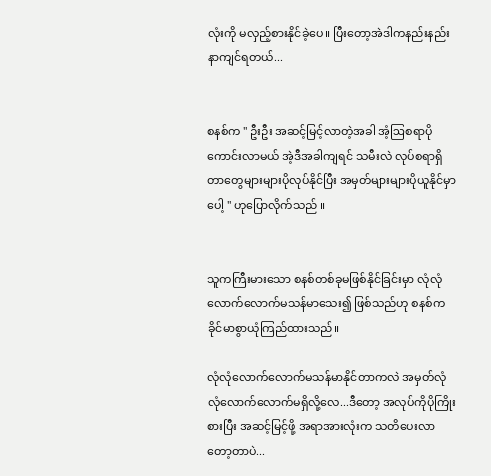လုံးကို မလှည့်စားနိုင်ခဲ့ပေ။ ပြီးတော့အဲဒါကနည်းနည်းနာကျင်ရတယ်...


စနစ်က " ဦးဦး အဆင့်မြင့်လာတဲ့အခါ အံ့ဩစရာပိုကောင်းလာမယ် အဲ့ဒီအခါကျရင် သမီးလဲ လုပ်စရာရှိတာတွေများများပိုလုပ်နိုင်ပြီး အမှတ်များများပိုယူနိုင်မှာပေါ့ " ဟုပြောလိုက်သည် ။


သူကကြီးမားသော စနစ်တစ်ခုမဖြစ်နိုင်ခြင်းမှာ လုံလုံလောက်လောက်မသန်မာသေး၍ ဖြစ်‌သည်ဟု စနစ်က ခိုင်မာစွာယုံကြည်ထားသည်။

လုံလုံလောက်လောက်မသန်မာနိုင်တာကလဲ အမှတ်လုံလုံလောက်လောက်မရှိလို့‌လေ...ဒီတော့ အလုပ်ကိုပိုကြိုးစားပြီး အဆင့်မြင့်ဖို့ အရာအားလုံးက သတိပေးလာတော့တာပဲ...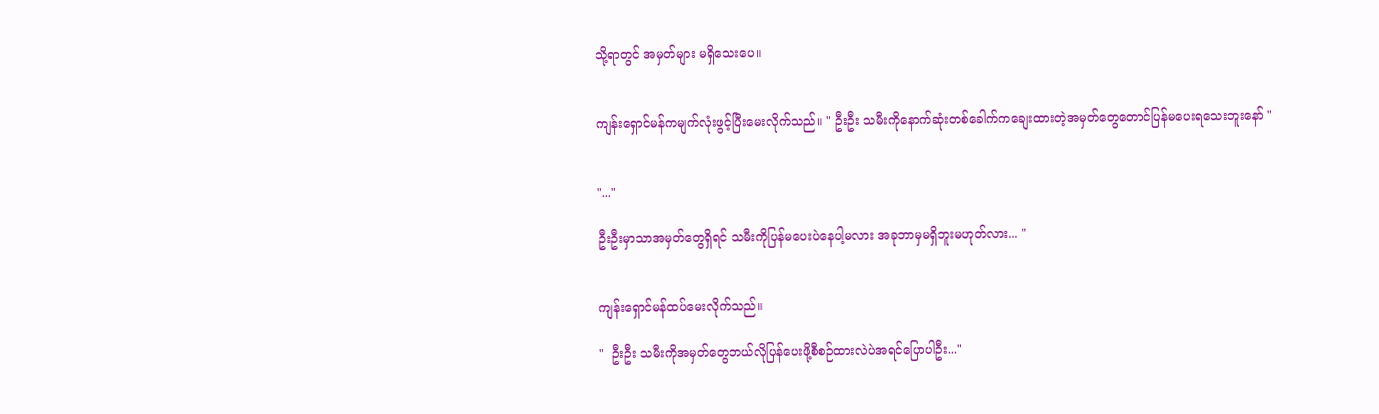သို့ရာတွင် အမှတ်များ မရှိသေးပေ။


ကျန်းရှောင်မန်ကမျက်လုံးဖွင့်ပြီးမေးလိုက်သည်။ " ဦးဦး သမီးကိုနောက်ဆုံးတစ်ခေါက်ကချေးထားတဲ့အမှတ်တွေတောင်ပြန်မပေးရသေးဘူးနော် "


"..."

ဦးဦးမှာသာအမှတ်တွေရှိရင် သမီးကိုပြန်မပေးပဲနေပါ့မလား အခုဘာမှမရှိဘူးမဟုတ်လား... "


ကျန်းရှောင်မန်ထပ်မေးလိုက်သည်။

"  ဦးဦး သမီးကိုအမှတ်တွေဘယ်လိုပြန်ပေးဖို့စီစဉ်ထားလဲပဲအရင်ပြောပါဦး..."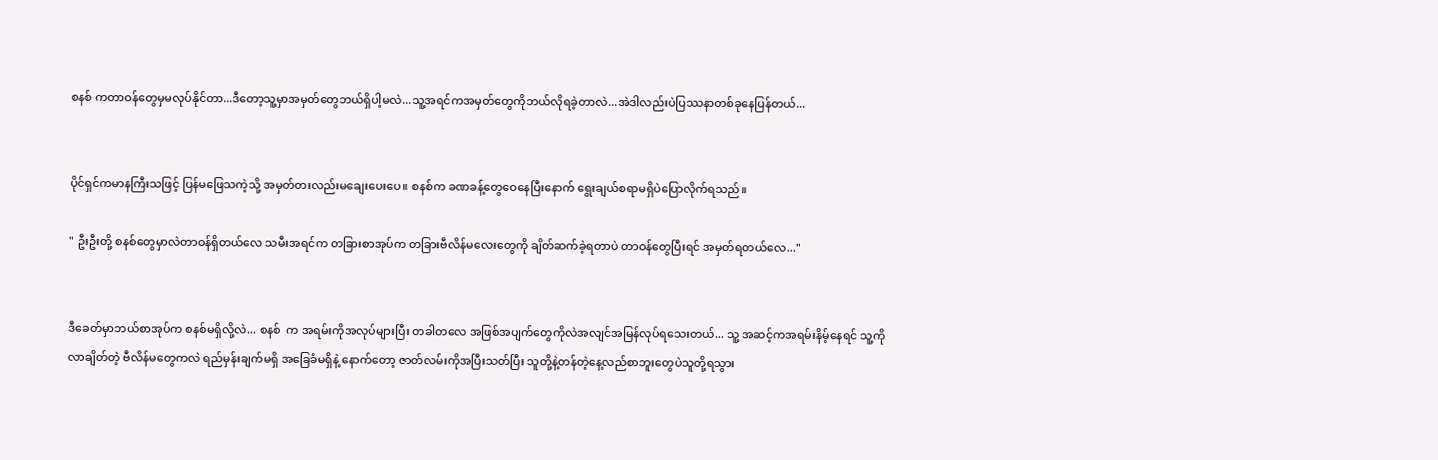စနစ် ကတာဝန်တွေမှမလုပ်နိုင်တာ...ဒီတော့သူ့မှာအမှတ်တွေဘယ်ရှိပါ့မလဲ...သူ့အရင်ကအမှတ်တွေကိုဘယ်လိုရခဲ့တာလဲ...အဲဒါလည်းပဲပြဿနာတစ်ခုနေပြန်တယ်...


ပိုင်ရှင်ကမာနကြီးသဖြင့် ပြန်မဖြေသကဲ့သို့ အမှတ်တးလည်းမချေးပေးပေ။ စနစ်က ခဏခန့်တွေဝေနေပြီးနောက် ရွေးချယ်စရာမရှိပဲပြောလိုက်ရသည်။

" ဦးဦးတို့ စနစ်တွေမှာလဲတာဝန်ရှိတယ်လေ သမီးအရင်က တခြားစာအုပ်က တခြားဗီလိန်မလေးတွေကို ချိတ်ဆက်ခဲ့ရတာပဲ တာဝန်တွေပြီးရင် အမှတ်ရတယ်လေ..."


ဒီခေတ်မှာဘယ်စာအုပ်က စနစ်မရှိလို့လဲ... စနစ်  က အရမ်းကိုအလုပ်များပြီး တခါတလေ အဖြစ်အပျက်တွေကိုလဲအလျင်အမြန်လုပ်ရသေးတယ်... သူ့ အဆင့်ကအရမ်းနိမ့်နေရင် သူ့ကိုလာချိတ်တဲ့ ဗီလိန်မတွေကလဲ ရည်မှန်းချက်မရှိ အခြေခံမရှိနဲ့ နောက်တော့ ဇာတ်လမ်းကိုအပြီးသတ်ပြီး သူတို့နဲ့တန်တဲ့နေ့လည်စာဘူးတွေပဲသူတို့ရသွား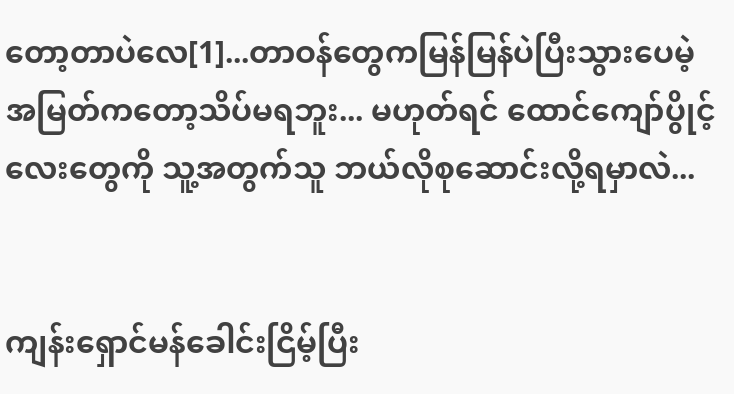တော့တာပဲလေ[1]...တာဝန်တွေကမြန်မြန်ပဲပြီးသွားပေမဲ့ အမြတ်ကတော့သိပ်မရဘူး... မဟုတ်ရင် ထောင်ကျော်ပွိုင့်လေးတွေကို သူ့အတွက်သူ ဘယ်လိုစုဆောင်းလို့ရမှာလဲ...


ကျန်းရှောင်မန်ခေါင်းငြိမ့်ပြီး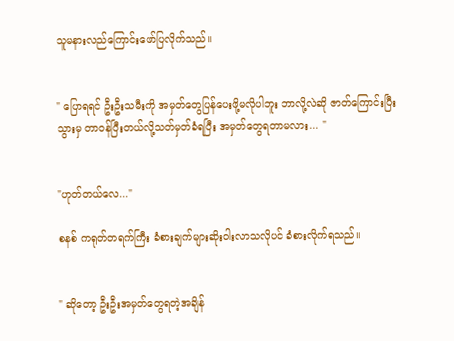သူမနားလည်ကြောင်းဖော်ပြလိုက်သည်။


" ပြောရရင် ဦးဦးသမီးကို အမှတ်တွေပြန်ပေးဖို့မလိုပါဘူး ဘာလို့လဲဆို ဇာတ်ကြောင်းပြီးသွားမှ တာဝန်ပြီးတယ်လို့သတ်မှတ်ခံရပြီး အမှတ်တွေရတာမလား... "


"ဟုတ်တယ်လေ..."

စနစ် ကရုတ်တရက်ကြီး ခံစားချက်များဆိုးဝါးလာသလိုပင် ခံစားလိုက်ရသည်။


" ဆိုတော့ ဦးဦးအမှတ်တွေရတဲ့အချိန်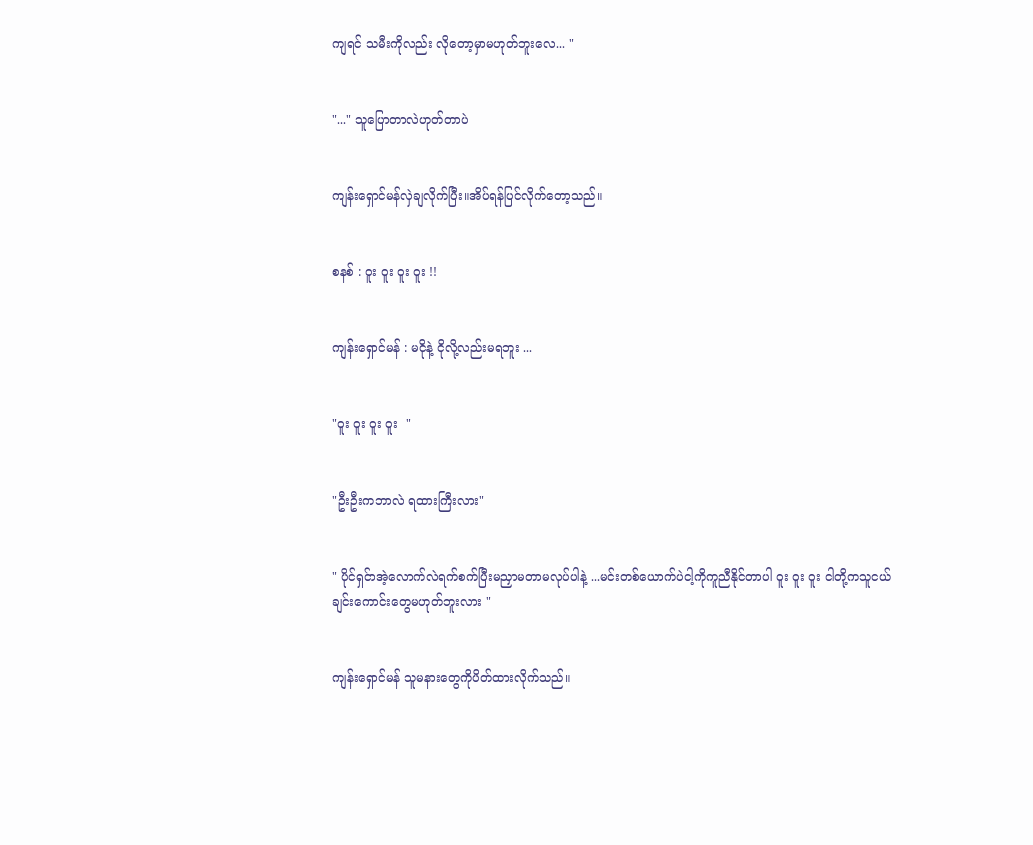ကျရင် သမီးကိုလည်း လိုတော့မှာမဟုတ်ဘူးလေ... "


"..." သူပြောတာလဲဟုတ်တာပဲ


ကျန်းရှောင်မန်လှဲချလိုက်ပြီး။အိပ်ရန်ပြင်လိုက်တော့သည်။


စနစ် : ဝူး ဝူး ဝူး ဝူး !!


ကျန်းရှောင်မန် : မငိုနဲ့ ငိုလို့လည်းမရဘူး ...


"ဝူး ဝူး ဝူး ဝူး  "


"ဦးဦးကဘာလဲ ရထားကြီးလား"


" ပိုင်ရှင်ာအဲ့လောက်လဲရက်စက်ပြီးမညှာမတာမလုပ်ပါနဲ့ ...မင်းတစ်ယောက်ပဲငါ့ကိုကူညီနိုင်တာပါ ဝူး ဝူး ဝူး ငါတို့ကသူငယ်ချင်းကောင်းတွေမဟုတ်ဘူးလား "


ကျန်းရှောင်မန် သူမနားတွေကိုပိတ်ထားလိုက်သည်။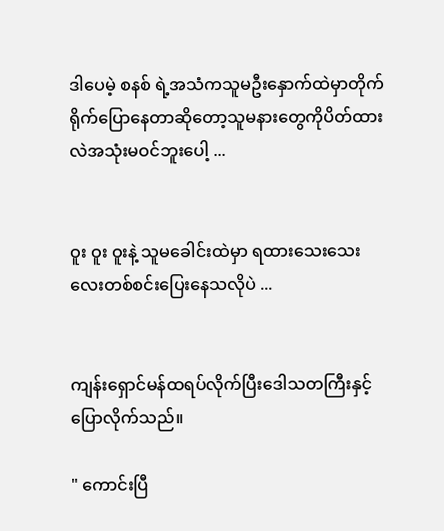ဒါပေမဲ့ စနစ် ရဲ့အသံကသူမဦးနှောက်ထဲမှာတိုက်ရိုက်ပြောနေတာဆိုတော့သူမနားတွေကိုပိတ်ထားလဲအသုံးမဝင်ဘူးပေါ့ ...


ဝူး ဝူး ဝူးနဲ့ သူမခေါင်းထဲမှာ ရထားသေးသေးလေးတစ်စင်းပြေးနေသလိုပဲ ...


ကျန်းရှောင်မန်ထရပ်လိုက်ပြီးဒေါသတကြီးနှင့် ပြောလိုက်သည်။

" ကောင်းပြီ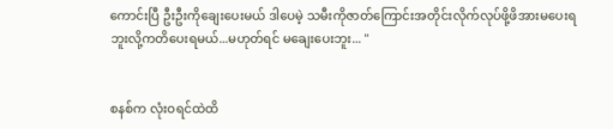ကောင်းပြီ ဦးဦးကိုချေးပေးမယ် ဒါပေမဲ့ သမီးကိုဇာတ်ကြောင်းအတိုင်းလိုက်လုပ်ဖို့ဖိအားမပေးရဘူးလို့ကတိပေးရမယ်...မဟုတ်ရင် မချေးပေးဘူး... "


စနစ်က လုံးဝရင်ထဲထိ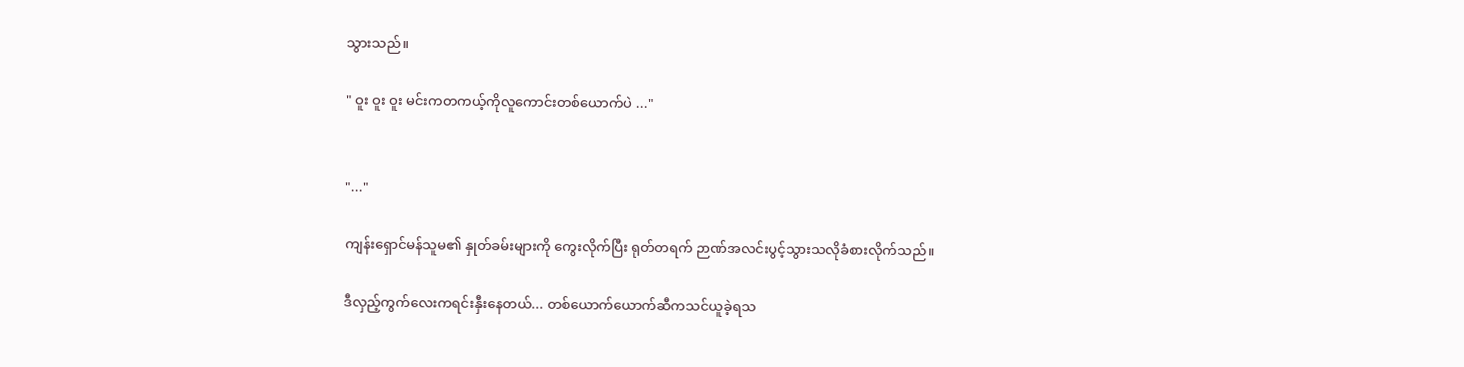သွားသည်။

" ဝူး ဝူး ဝူး မင်းကတကယ့်ကိုလူကောင်းတစ်ယောက်ပဲ ..."


"..."

ကျန်းရှောင်မန်သူမ၏ နှုတ်ခမ်းများကို ကွေးလိုက်ပြီး ရုတ်တရက် ဉာဏ်အလင်းပွင့်သွားသလိုခံစားလိုက်သည်။

ဒီလှည့်ကွက်လေးကရင်းနှီးနေတယ်... တစ်ယောက်ယောက်ဆီကသင်ယူခဲ့ရသ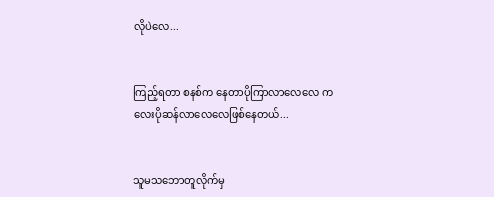လိုပဲလေ...


ကြည့်ရတာ စနစ်က နေတာပိုကြာလာလေလေ ကလေးပိုဆန်လာလေလေဖြစ်နေတယ်...


သူမသဘောတူလိုက်မှ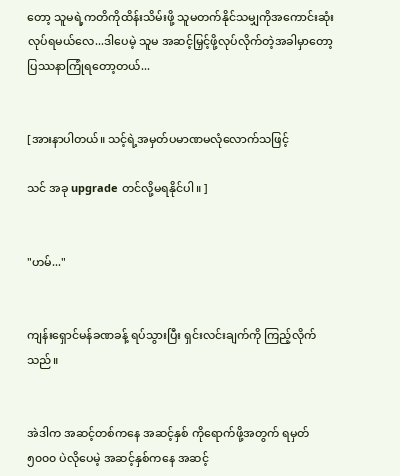တော့ သူမရဲ့ကတိကိုထိန်းသိမ်းဖို့ သူမတက်နိုင်သမျှကိုအကောင်းဆုံးလုပ်ရမယ်လေ...ဒါပေမဲ့ သူမ အဆင့်မြှင့်ဖို့လုပ်လိုက်တဲ့အခါမှာတော့ ပြဿနာကြုံရတော့တယ်...


[အားနာပါတယ်။ သင့်ရဲ့အမှတ်ပမာဏမလုံလောက်သဖြင့်

သင် အခု upgrade တင်လို့မရနိုင်ပါ။ ]


"ဟမ်..."


ကျန်းရှောင်မန်ခဏခန့် ရပ်သွားပြီး ရှင်းလင်းချက်ကို ကြည့်လိုက်သည်။


အဲဒါက အဆင့်တစ်ကနေ အဆင့်နှစ် ကိုရောက်ဖို့အတွက် ရမှတ် ၅၀၀၀ ပဲလိုပေမဲ့ အဆင့်နှစ်ကနေ အဆင့်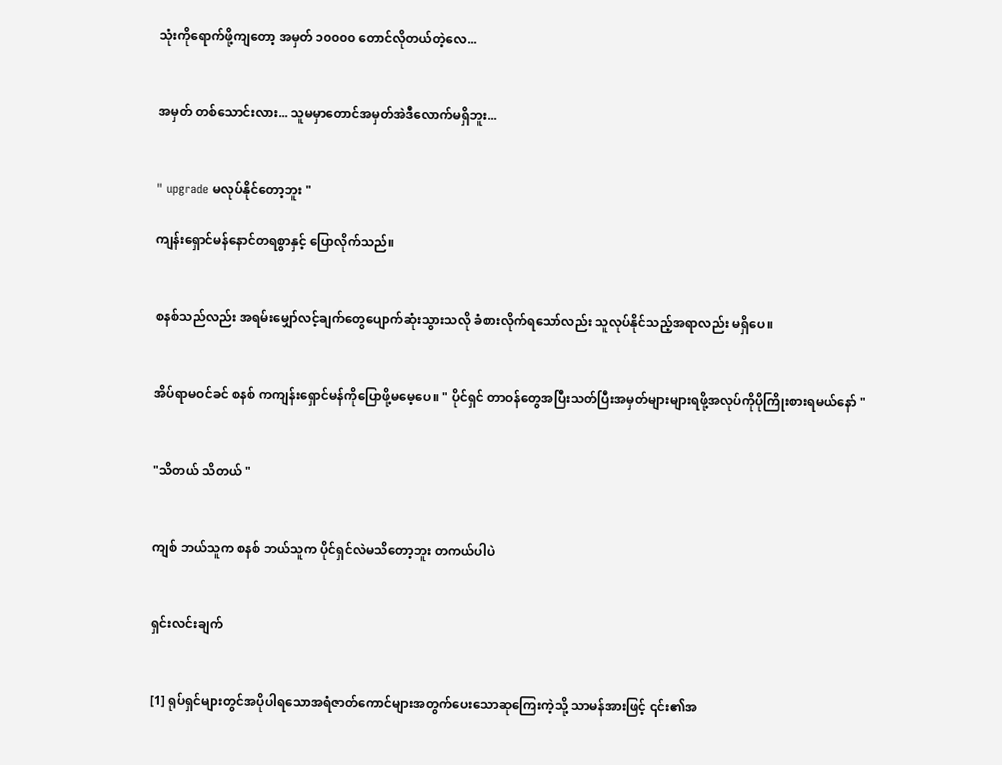သုံးကိုရောက်ဖို့ကျတော့ အမှတ် ၁၀၀၀၀ တောင်လိုတယ်တဲ့လေ...


အမှတ် တစ်သောင်းလား... သူမမှာတောင်အမှတ်အဲဒီလောက်မရှိဘူး...


" upgrade မလုပ်နိုင်တော့ဘူး "

ကျန်းရှောင်မန်နောင်တရစွာနှင့် ပြောလိုက်သည်။


စနစ်သည်လည်း အရမ်းမျှော်လင့်ချက်တွေပျောက်ဆုံးသွားသလို ခံစားလိုက်ရသော်လည်း သူလုပ်နိုင်သည့်အရာလည်း မရှိပေ။


အိပ်ရာမဝင်ခင် စနစ် ကကျန်းရှောင်မန်ကိုပြောဖို့မမေ့ပေ။ " ပိုင်ရှင် တာဝန်တွေအပြီးသတ်ပြီးအမှတ်များများရဖို့အလုပ်ကိုပိုကြိုးစားရမယ်နော် "


"သိတယ် သိတယ် "


ကျစ် ဘယ်သူက စနစ် ဘယ်သူက ပိုင်ရှင်လဲမသိ‌တော့ဘူး တကယ်ပါပဲ


ရှင်းလင်းချက်


[1] ရုပ်ရှင်များတွင်အပိုပါရသောအရံဇာတ်ကောင်များအတွက်ပေးသောဆုကြေးကဲ့သို့ သာမန်အားဖြင့် ၎င်း၏အ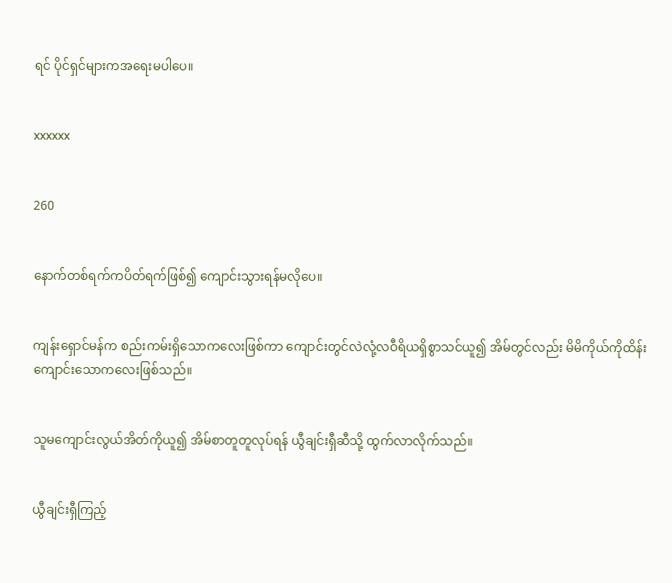ရင် ပိုင်ရှင်များကအရေးမပါပေ။


xxxxxx


260


နောက်တစ်ရက်ကပိတ်ရက်ဖြစ်၍ ကျောင်းသွားရန်မလိုပေ။


ကျန်းရှောင်မန်က စည်းကမ်းရှိသောကလေးဖြစ်ကာ ကျောင်းတွင်လဲလုံ့လဝီရိယရှိစွာသင်ယူ၍ အိမ်တွင်လည်း မိမိကိုယ်ကိုထိန်းကျောင်းသောကလေးဖြစ်သည်။


သူမကျောင်းလွယ်အိတ်ကိုယူ၍ အိမ်စာတူတူလုပ်ရန် ယွီချင်းရှီဆီသို့ ထွက်လာလိုက်သည်။


ယွီချင်းရှီကြည့်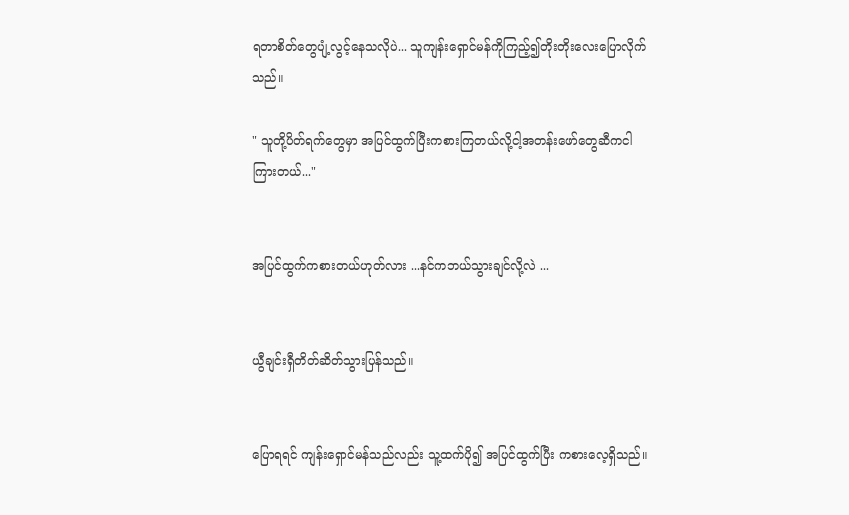ရတာစိတ်တွေပျံ့လွင့်နေသလိုပဲ... သူကျန်းရှောင်မန်ကိုကြည့်၍တိုးတိုးလေးပြောလိုက်သည်။

" သူတို့ပိတ်ရက်တွေမှာ အပြင်ထွက်ပြီးကစားကြတယ်လို့ငါ့အတန်းဖော်တွေဆီကငါကြားတယ်..."


အပြင်ထွက်ကစားတယ်ဟုတ်လား ...နင်ကဘယ်သွားချင်လို့လဲ ...


ယွီချင်းရှီတိတ်ဆိတ်သွားပြန်သည်။


ပြောရရင် ကျန်းရှောင်မန်သည်လည်း သူ့ထက်ပို၍ အပြင်ထွက်ပြီး ကစားလေ့ရှိသည်။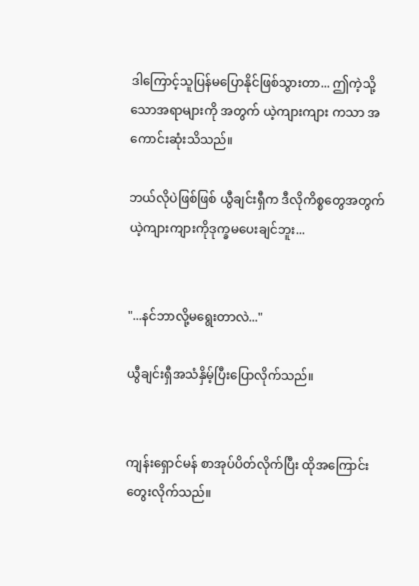ဒါကြောင့်သူပြန်မ‌ပြောနိုင်ဖြစ်သွားတာ... ဤကဲ့သို့သောအရာများကို အတွက် ယဲ့ကျားကျား ကသာ အကောင်းဆုံးသိသည်။

ဘယ်လိုပဲဖြစ်ဖြစ် ယွီချင်းရှီက ဒီလိုကိစ္စတွေအတွက် ယဲ့ကျားကျားကိုဒုက္ခမပေးချင်ဘူး...


"...နင်ဘာလို့မရွေးတာလဲ..."

ယွီချင်းရှီအသံနှိမ့်ပြီးပြောလိုက်သည်။


ကျန်းရှောင်မန် စာအုပ်ပိတ်လိုက်ပြီး ထိုအကြောင်းတွေးလိုက်သည်။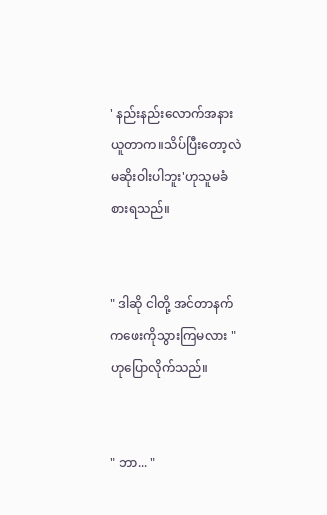' နည်းနည်းလောက်အနားယူတာက။သိပ်ပြီးတော့လဲမဆိုးဝါးပါဘူး'ဟုသူမခံစားရသည်။


" ဒါဆို ငါတို့ အင်တာနက်ကဖေးကိုသွားကြမလား " ဟုပြောလိုက်သည်။


" ဘာ... "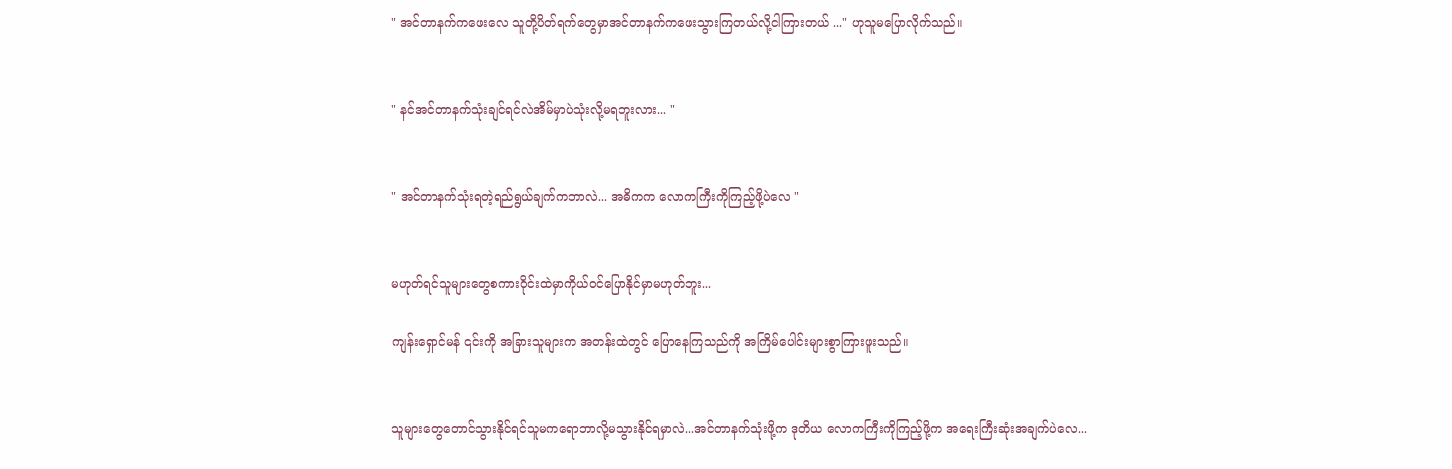" အင်တာနက်ကဖေးလေ သူတို့ပိတ်ရက်တွေမှာအင်တာနက်ကဖေးသွားကြတယ်လို့ငါကြားတယ် ..." ဟုသူမပြောလိုက်သည်။


" နင်အင်တာနက်သုံးချင်ရင်လဲအိမ်မှာပဲသုံးလို့မရဘူးလား... "


" အင်တာနက်သုံးရတဲ့ရည်ရွယ်ချက်ကဘာလဲ... အဓိကက လောကကြီးကိုကြည့်ဖို့ပဲလေ "


မဟုတ်ရင်သူများတွေစကားဝိုင်းထဲမှာကိုယ်ဝင်ပြောနိုင်မှာမဟုတ်ဘူး...

ကျန်းရှောင်မန် ၎င်းကို အခြားသူများက အတန်းထဲတွင် ပြောနေကြသည်ကို အကြိမ်ပေါင်းများစွာကြားဖူးသည်။


သူများတွေတောင်သွားနိုင်ရင်သူမကရောဘာလို့မသွားနိုင်ရမှာလဲ...အင်တာနက်သုံးဖို့က ဒုတိယ လောကကြီးကိုကြည့်ဖို့က အရေးကြီးဆုံးအချက်ပဲလေ...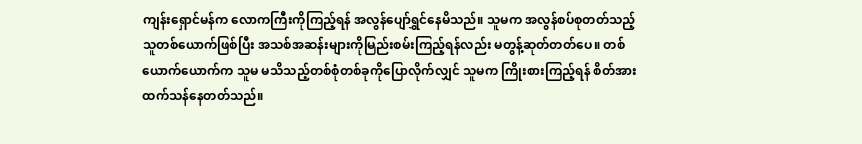ကျန်းရှောင်မန်က လောကကြီးကိုကြည့်ရန် အလွန်ပျော်ရွှင်နေမိသည်။ သူမက အလွန်စပ်စုတတ်သည့်သူတစ်ယောက်ဖြစ်ပြီး အသစ်အဆန်းများကိုမြည်းစမ်းကြည့်ရန်လည်း မတွန့်ဆုတ်တတ်ပေ။ တစ်ယောက်‌ယောက်က သူမ မသိသည့်တစ်စုံတစ်ခုကိုပြောလိုက်လျှင် သူမက ကြိုးစားကြည့်ရန် စိတ်အားထက်သန်နေတတ်သည်။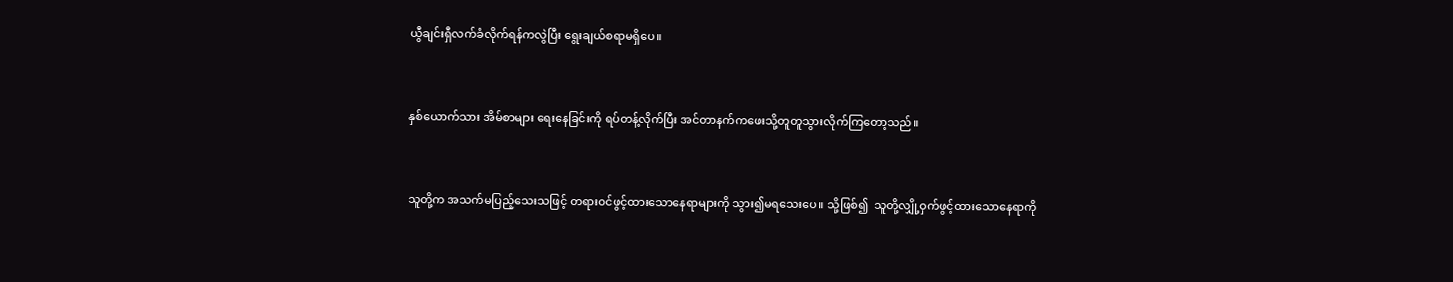ယွီချင်းရှီလက်ခံလိုက်ရန်ကလွဲပြီး ရွေးချယ်စရာမရှိပေ။


နှစ်ယောက်သား အိမ်စာများ ရေးနေခြင်းကို ရပ်တန့်လိုက်ပြီး အင်တာနက်ကဖေးသို့တူတူသွားလိုက်ကြတော့သည်။


သူတို့က အသက်မပြည့်သေးသဖြင့် တရား၀င်ဖွင့်ထားသောနေရာများကို သွား၍မရသေးပေ။ သို့ဖြစ်၍  သူတို့လျှို့ဝှက်ဖွင့်ထားသောနေရာကို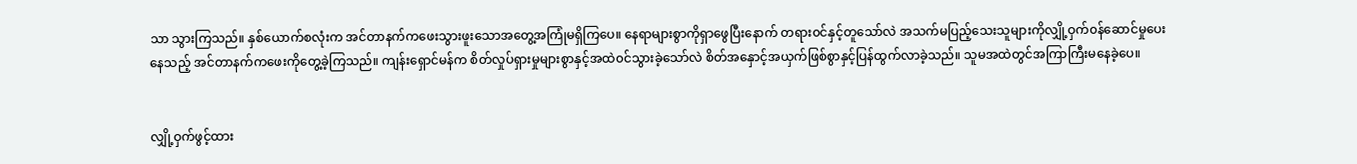သာ သွားကြသည်။ နှစ်ယောက်စလုံးက အင်တာနက်ကဖေးသွားဖူးသောအတွေ့အကြုံမရှိကြပေ။ နေရာများစွာကိုရှာဖွေပြီးနောက် တရား၀င်နှင့်တူသော်လဲ အသက်မပြည့်‌သေးသူများကိုလျှို့ဝှက်၀န်ဆောင်မှုပေးနေသည့် အင်တာနက်ကဖေးကိုတွေ့ခဲ့ကြသည်။ ကျန်းရှောင်မန်က စိတ်လှုပ်ရှားမှုများစွာနှင့်အထဲ၀င်သွားခဲ့သော်လဲ စိတ်အနှောင့်အယှက်ဖြစ်စွာနှင့်ပြန်ထွက်လာခဲ့သည်။ သူမအထဲတွင်အကြာကြီးမနေခဲ့ပေ။


လျှို့ဝှက်ဖွင့်ထား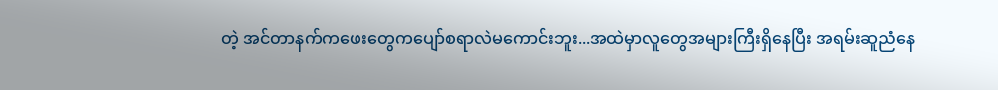တဲ့ အင်တာနက်ကဖေးတွေကပျော်စရာလဲမကောင်းဘူး...အထဲမှာလူတွေအများကြီးရှိနေပြီး အရမ်းဆူညံနေ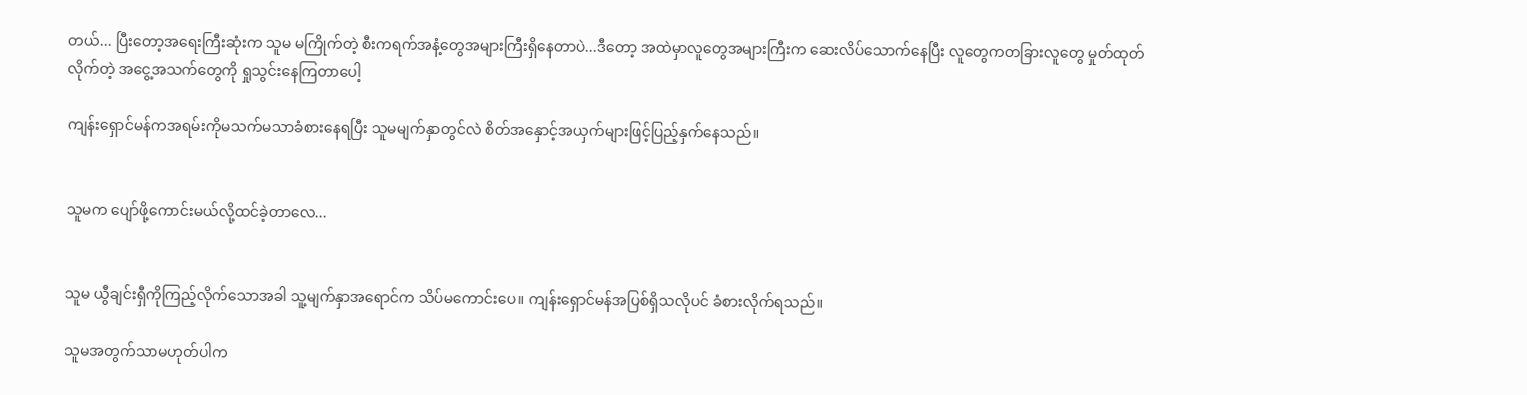တယ်... ပြီးတော့အရေးကြီးဆုံးက သူမ မကြိုက်တဲ့ စီးကရက်အနံ့တွေအများကြီးရှိနေတာပဲ...ဒီတော့ အထဲမှာလူတွေအများကြီးက ဆေးလိပ်သောက်နေပြီး လူတွေကတခြားလူတွေ မှုတ်ထုတ်လိုက်တဲ့ အငွေ့အသက်တွေကို ရှုသွင်းနေကြတာပေါ့

ကျန်းရှောင်မန်ကအရမ်းကိုမသက်မသာခံစားနေရပြီး သူမမျက်နှာတွင်လဲ စိတ်အနှောင့်အယှက်များဖြင့်ပြည့်နှက်နေသည်။


သူမက ပျော်ဖို့ကောင်းမယ်လို့ထင်ခဲ့တာလေ...


သူမ ယွီချင်းရှီကိုကြည့်လိုက်သောအခါ သူ့မျက်နှာအရောင်က သိပ်မကောင်းပေ။ ကျန်းရှောင်မန်အပြစ်ရှိသလိုပင် ခံစားလိုက်ရသည်။

သူမအတွက်သာမဟုတ်ပါက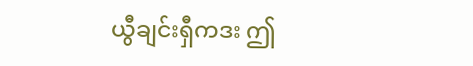ယွီချင်းရှီကဒး ဤ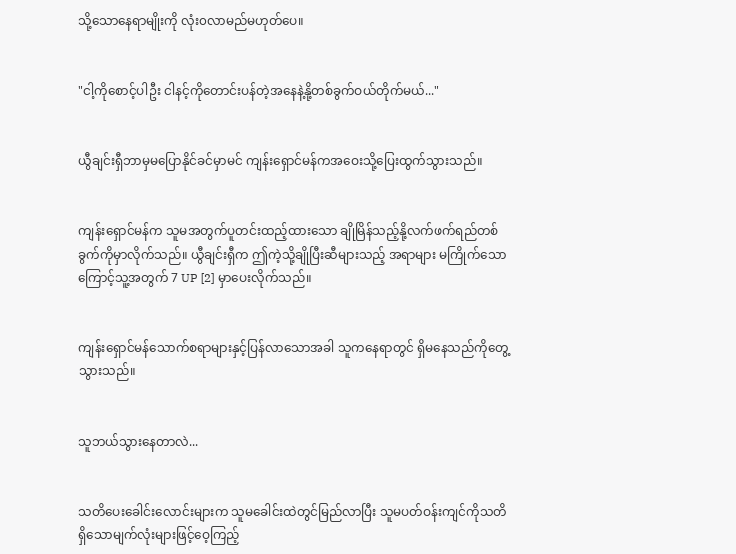သို့သောနေရာမျိုးကို လုံး၀လာမည်မဟုတ်ပေ။


"ငါ့ကိုစောင့်ပါဦး ငါနင့်ကိုတောင်းပန်တဲ့အနေနဲ့နို့တစ်ခွက်ဝယ်တိုက်မယ်..."


ယွီချင်းရှီဘာမှမပြောနိုင်ခင်မှာမင် ကျန်းရှောင်မန်ကအဝေးသို့ပြေးထွက်သွားသည်။


ကျန်းရှောင်မန်က သူမအတွက်ပူတင်းထည့်ထား‌သော ချိုမြိန်သည့်နို့လက်ဖက်ရည်တစ်ခွက်ကိုမှာလိုက်သည်။ ယွီချင်းရှီက ဤကဲ့သို့ချိုပြီးဆီများသည့် အရာများ မကြိုက်သောကြောင့်သူ့အတွက် 7 UP [2] မှာပေးလိုက်သည်။


ကျန်းရှောင်မန်သောက်စရာများနှင့်ပြန်လာသောအခါ သူကနေရာတွင် ရှိမနေသည်ကိုတွေ့သွားသည်။


သူဘယ်သွားနေတာလဲ...


သတိပေးခေါင်းလောင်းများက သူမခေါင်းထဲတွင်မြည်လာပြီး သူမပတ်ဝန်းကျင်ကိုသတိရှိသောမျက်လုံးများဖြင့်ဝေ့ကြည့်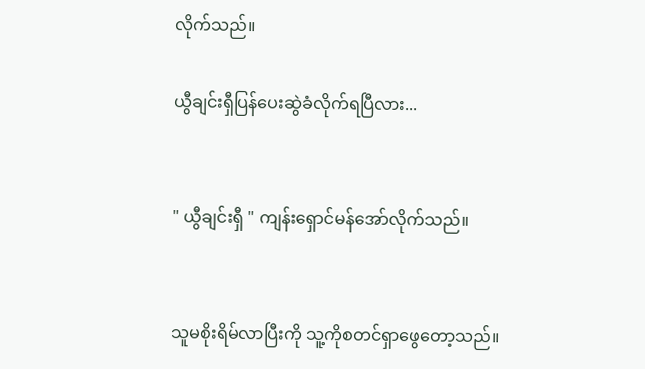လိုက်သည်။

ယွီချင်းရှီပြန်ပေးဆွဲခံလိုက်ရပြီလား...


" ယွီချင်းရှီ " ကျန်းရှောင်မန်အော်လိုက်သည်။


သူမစိုးရိမ်လာပြီးကို သူ့ကိုစတင်ရှာဖွေတော့သည်။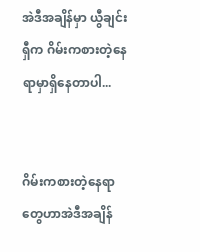အဲဒီအချိန်မှာ ယွီချင်းရှီက ဂိမ်းကစားတဲ့နေရာမှာရှိနေတာပါ...


ဂိမ်းကစားတဲ့နေရာတွေဟာအဲဒီအချိန်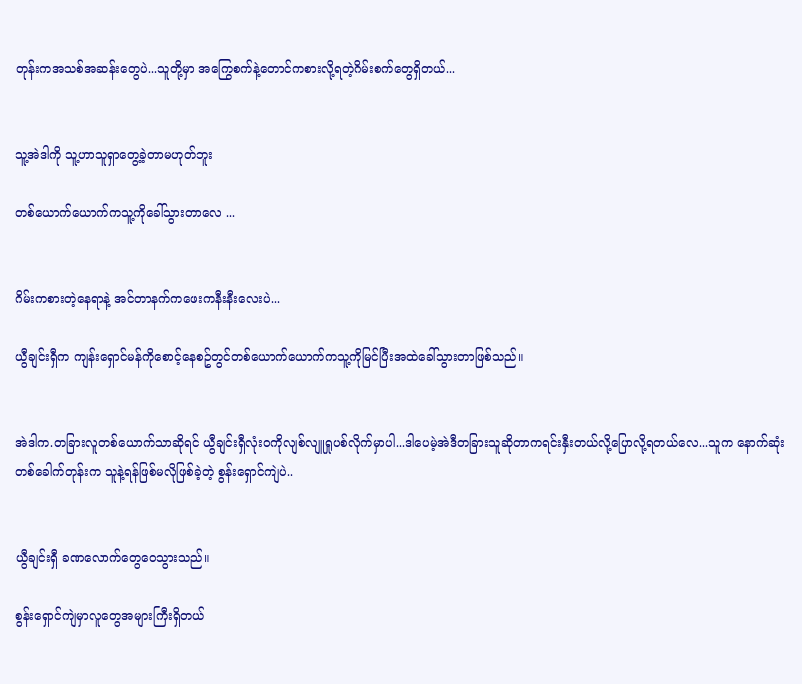တုန်းကအသစ်အဆန်းတွေပဲ...သူတို့မှာ အကြွေစက်နဲ့တောင်ကစားလို့ရတဲ့ဂိမ်းစက်တွေရှိတယ်...


သူ့အဲဒါကို သူ့ဟာသူရှာတွေ့ခဲ့တာမဟုတ်ဘူး

တစ်ယောက်ယောက်ကသူ့ကိုခေါ်သွားတာလေ ...


ဂိမ်းကစားတဲ့နေရာနဲ့ အင်တာနက်ကဖေးကနီးနီးလေးပဲ...

ယွီချင်းရှီက ကျန်းရှောင်မန်ကိုစောင့်နေစဥ်တွင်တစ်ယောက်ယောက်ကသူ့ကိုမြင်ပြီးအထဲခေါ်သွားတာဖြစ်သည်။


အဲဒါက.တခြားလူတစ်ယောက်သာဆိုရင် ယွီချင်းရှီလုံးဝကိုလျစ်လျူရှုပစ်လိုက်မှာပါ...ဒါပေမဲ့အဲဒီတခြားသူဆိုတာကရင်းနှီးတယ်လို့ပြောလို့ရတယ်လေ...သူက နောက်ဆုံးတစ်ခေါက်တုန်းက သူနဲ့ရန်ဖြစ်မလိုဖြစ်ခဲ့တဲ့ စွန်းရှောင်ကျဲပဲ..


ယွီချင်းရှီ ခဏလောက်တွေဝေသွားသည်။

စွန်းရှောင်ကျဲမှာလူတွေအများကြီးရှိတယ်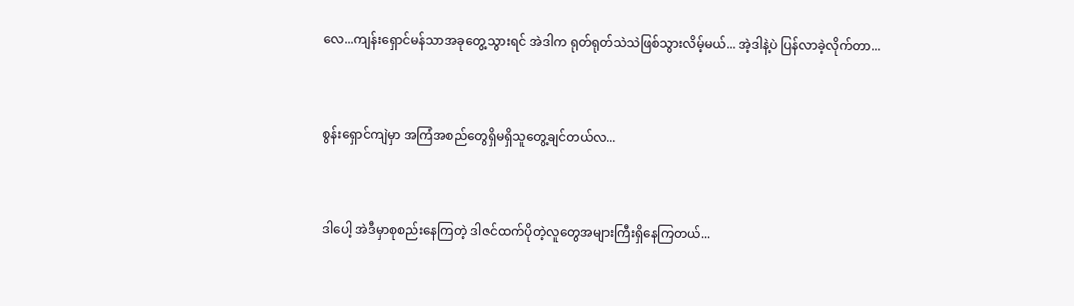လေ...ကျန်းရှောင်မန်သာအခုတွေ့သွားရင် အဲဒါက ရုတ်ရုတ်သဲသဲဖြစ်သွားလိမ့်မယ်... အဲ့ဒါနဲ့ပဲ ပြန်လာခဲ့လိုက်တာ...


စွန်းရှောင်ကျဲမှာ အကြံအစည်တွေရှိမရှိသူတွေ့ချင်တယ်လ...


ဒါပေါ့ အဲဒီမှာစုစည်းနေကြတဲ့ ဒါဇင်ထက်ပိုတဲ့လူတွေအများကြီးရှိနေကြတယ်...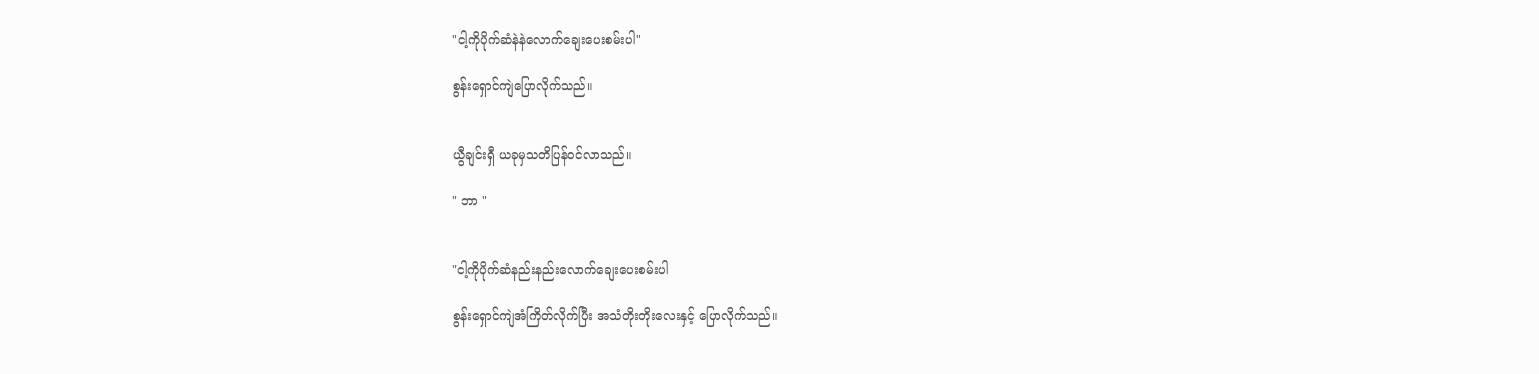"ငါ့ကိုပိုက်ဆံနဲနဲလောက်ချေးပေးစမ်းပါ"

စွန်းရှောင်ကျဲပြောလိုက်သည်။


ယွီချင်းရှီ ယခုမှသတိပြန်ဝင်လာသည်။

" ဘာ "


"ငါ့ကိုပိုက်ဆံနည်းနည်းလောက်ချေးပေးစမ်းပါ

စွန်းရှောင်ကျဲအံကြိတ်လိုက်ပြီး အသံတိုးတိုးလေးနှင့် ပြောလိုက်သည်။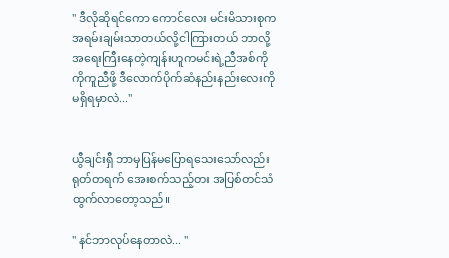" ဒီလိုဆိုရင်ကော ကောင်လေး မင်းမိသားစုကအရမ်းချမ်းသာတယ်လို့ငါကြားတယ် ဘာလို့အရေးကြီးနေတဲ့ကျန်းဟူကမင်းရဲ့ညီအစ်ကိုကိုကူညီဖို့ ဒီလောက်ပိုက်ဆံနည်းနည်းလေးကိုမရှိရမှာလဲ..."


ယွီချင်းရှီ ဘာမှပြန်မပြောရသေးသော်လည်း  ရုတ်တရက် အေးစက်သည့်တး အပြစ်တင်သံထွက်လာတော့သည်။

" နင်ဘာလုပ်နေတာလဲ... "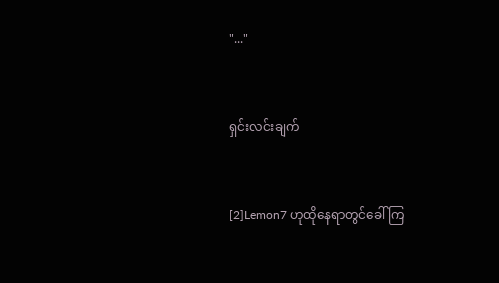"..."


ရှင်းလင်းချက်


[2]Lemon7 ဟုထိုနေရာတွင်ခေါ်ကြ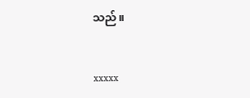သည်။


xxxxx